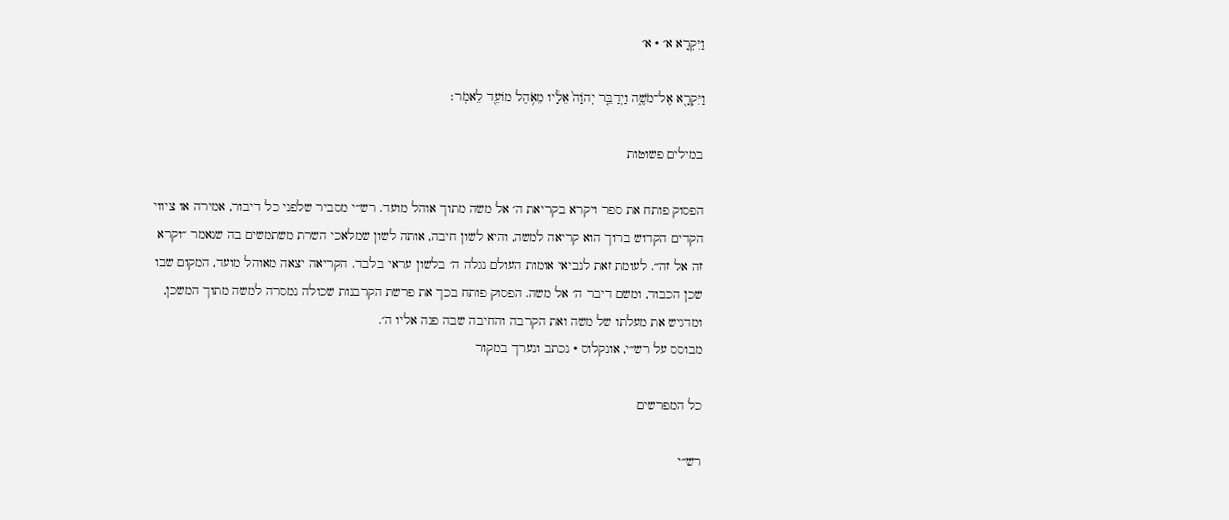וַיִּקְרָא א׳ · א׳

וַיִּקְרָ֖א אֶל־מֹשֶׁ֑ה וַיְדַבֵּ֤ר יְהֹוָה֙ אֵלָ֔יו מֵאֹ֥הֶל מוֹעֵ֖ד לֵאמֹֽר׃

במילים פשוטות

הפסוק פותח את ספר ויקרא בקריאת ה׳ אל משה מתוך אוהל מועד. רש״י מסביר שלפני כל דיבור, אמירה או ציווי הקדים הקדוש ברוך הוא קריאה למשה, והיא לשון חיבה, אותה לשון שמלאכי השרת משתמשים בה שנאמר ״וקרא זה אל זה״. לעומת זאת לנביאי אומות העולם נגלה ה׳ בלשון עראי בלבד. הקריאה יצאה מאוהל מועד, המקום שבו שכן הכבוד, ומשם דיבר ה׳ אל משה. הפסוק פותח בכך את פרשת הקרבנות שכולה נמסרה למשה מתוך המשכן, ומדגיש את מעלתו של משה ואת הקרבה והחיבה שבה פנה אליו ה׳.
מבוסס על רש״י, אונקלוס · נכתב ונערך במקור

כל המפרשים

רש״י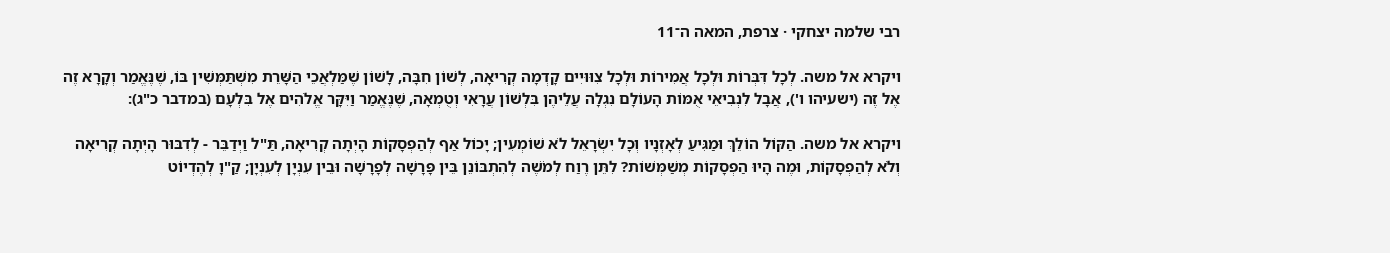רבי שלמה יצחקי · צרפת, המאה ה־11

ויקרא אל משה. לְכָל דִּבְּרוֹת וּלְכָל אֲמִירוֹת וּלְכָל צִוּוּיִים קָדְמָה קְרִיאָה, לְשׁוֹן חִבָּה, לָשׁוֹן שֶׁמַּלְאֲכֵי הַשָּׁרֵת מִשְׁתַּמְּשִׁין בּוֹ, שֶׁנֶּאֱמַר וְקָרָא זֶה אֶל זֶה (ישעיהו ו'), אֲבָל לִנְבִיאֵי אֻמּוֹת הָעוֹלָם נִגְלָה עֲלֵיהֶן בִּלְשׁוֹן עֲרָאִי וְטֻמְאָה, שֶׁנֶּאֱמַר וַיִּקָּר אֱלֹהִים אֶל בִּלְעָם (במדבר כ"ג):

ויקרא אל משה. הַקּוֹל הוֹלֵךְ וּמַגִּיעַ לְאָזְנָיו וְכָל יִשְֹרָאֵל לֹא שׁוֹמְעִין; יָכוֹל אַף לְהַפְסָקוֹת הָיְתָה קְרִיאָה, תַּ"ל וַיְדַבֵּר - לְדִבּוּר הָיְתָה קְרִיאָה וְלֹא לְהַפְסָקוֹת, וּמֶה הָיוּ הַפְסָקוֹת מְשַׁמְּשׁוֹת? לִתֵּן רֶוַח לְמֹשֶׁה לְהִתְבּוֹנֵן בֵּין פָּרָשָׁה לְפָרָשָׁה וּבֵין עִנְיָן לְעִנְיָן; קַ"וָ לְהֶדְיוֹט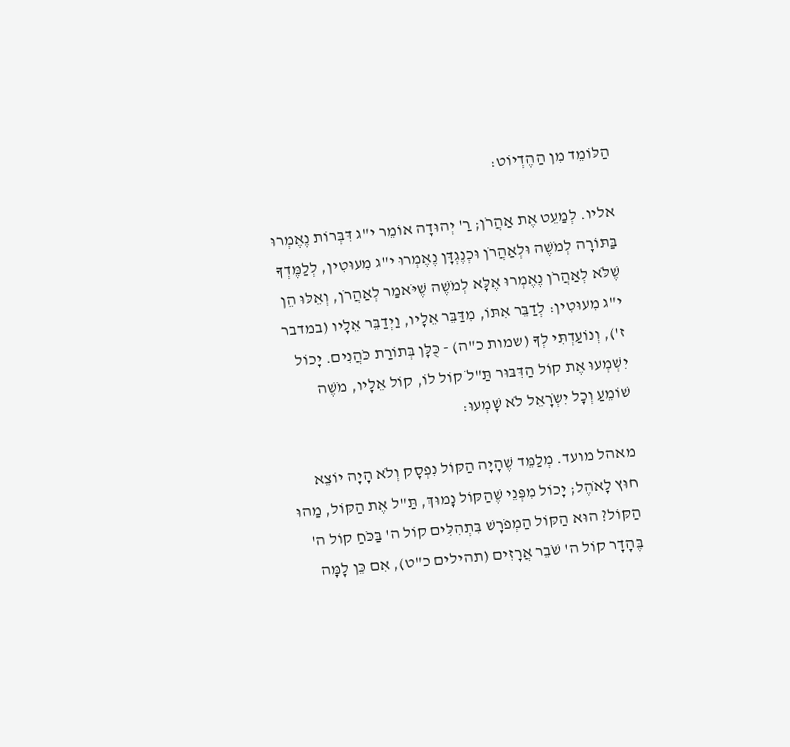הַלּוֹמֵד מִן הַהֶדְיוֹט:

אליו. לְמַעֵט אֶת אַהֲרֹן; רַ' יְהוּדָה אוֹמֵר י"ג דִּבְּרוֹת נֶאֶמְרוּ בַּתּוֹרָה לְמֹשֶׁה וּלְאַהֲרֹן וּכְנֶגְדָּן נֶאֶמְרוּ י"ג מִעוּטִין, לְלַמֶּדְךָ שֶׁלֹּא לְאַהֲרֹן נֶאֶמְרוּ אֶלָּא לְמֹשֶׁה שֶׁיֹּאמַר לְאַהֲרֹן, וְאֵלּוּ הֵן י"ג מִעוּטִין: לְדַבֵּר אִתּוֹ, מִדַּבֵּר אֵלָיו, וַיְדַבֵּר אֵלָיו (במדבר ז'), וְנוֹעַדְתִּי לְךָ (שמות כ"ה) - כֻּלָּן בְּתוֹרַת כֹּהֲנִים. יָכוֹל יִשְׁמְעוּ אֶת קוֹל הַדִּבּוּר תַּ"לֹ קוֹל לוֹ, קוֹל אֵלָיו, מֹשֶׁה שׁוֹמֵעַ וְכָל יִשְֹרָאֵל לֹא שָׁמְעוּ:

מאהל מועד. מְלַמֵּד שֶׁהָיָה הַקּוֹל נִפְסָק וְלֹא הָיָה יוֹצֵא חוּץ לָאֹהֶל; יָכוֹל מִפְּנֵי שֶׁהַקּוֹל נָמוּךְ, תַּ"ל אֶת הַקּוֹל, מַהוּ הַקּוֹל? הוּא הַקּוֹל הַמְפֹרָשׁ בִּתְהִלִּים קוֹל ה' בַּכֹּחַ קוֹל ה' בֶּהָדָר קוֹל ה' שֹׁבֵר אֲרָזִים (תהילים כ"ט), אִם כֵּן לָמָּה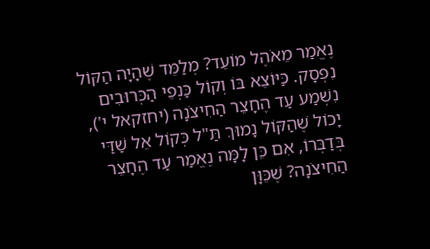נֶאֱמַר מֵאֹהֶל מוֹעֵד? מְלַמֵּד שֶׁהָיָה הַקּוֹל נִפְסָק. כַּיּוֹצֵא בּוֹ וְקוֹל כַּנְפֵי הַכְּרוּבִים נִשְׁמַע עַד הֶחָצֵר הַחִיצֹנָה (יחזקאל י'), יָכוֹל שֶׁהַקּוֹל נָמוּךְ תַּ"ל כְּקוֹל אֵל שַׁדַּי בְּדַבְּרוֹ, אִם כֵּן לָמָּה נֶאֱמַר עַד הֶחָצֵר הַחִיצֹנָה? שֶׁכֵּוָּן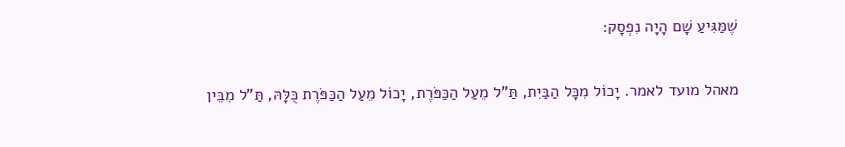שֶׁמַּגִּיעַ שָׁם הָיָה נִפְסָק:

מאהל מועד לאמר. יָכוֹל מִכָּל הַבַּיִת, תַּ"ל מֵעַל הַכַּפֹּרֶת, יָכוֹל מֵעַל הַכַּפֹּרֶת כֻּלָּהּ, תַּ"ל מִבֵּין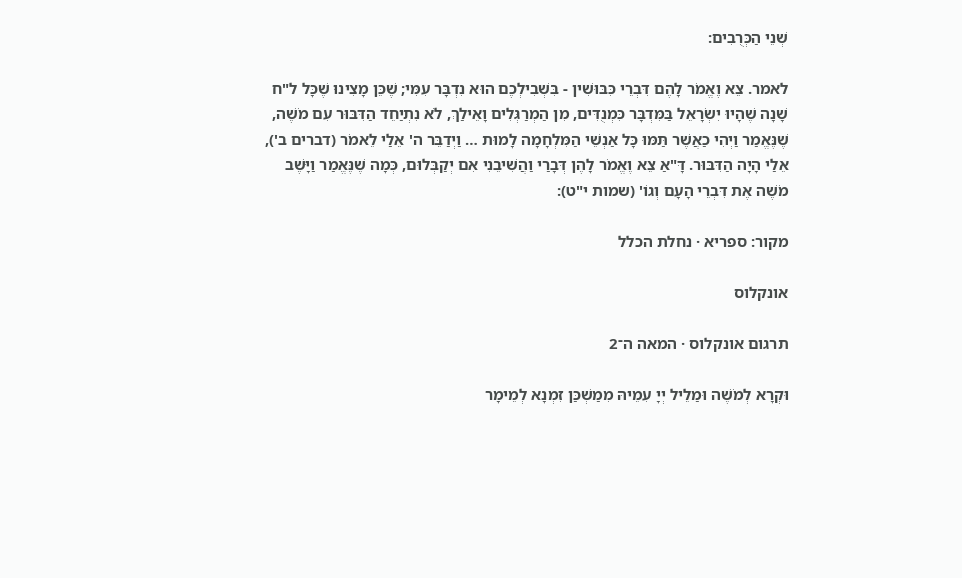שְׁנֵי הַכְּרֻבִים:

לאמר. צֵא וֶאֱמֹר לָהֶם דִּבְרֵי כִּבּוּשִׁין - בִּשְׁבִילְכֶם הוּא נִדְבָּר עִמִּי; שֶׁכֵּן מָצִינוּ שֶׁכָּל ל"ח שָׁנָה שֶׁהָיוּ יִשְֹרָאֵל בַּמִּדְבָּר כִּמְנֻדִּים, מִן הַמְרַגְּלִים וָאֵילַךְ, לֹא נִתְיַחֵד הַדִּבּוּר עִם מֹשֶׁה, שֶׁנֶּאֱמַר וַיְהִי כַאֲשֶׁר תַּמּוּ כָּל אַנְשֵׁי הַמִּלְחָמָה לָמוּת … וַיְדַבֵּר ה' אֵלַי לֵאמֹר (דברים ב'), אֵלַי הָיָה הַדִּבּוּר. דָּ"אַ צֵא וֶאֱמֹר לָהֶן דְּבָרַי וַהֲשִׁיבֵנִי אִם יְקַבְּלוּם, כְּמָה שֶׁנֶּאֱמַר וַיָּשֶׁב מֹשֶׁה אֶת דִּבְרֵי הָעָם וְגוֹ' (שמות י"ט):

מקור: ספריא · נחלת הכלל

אונקלוס

תרגום אונקלוס · המאה ה־2

וּקְרָא לְמֹשֶׁה וּמַלֵיל יְיָ עִמֵיהּ מִמַשְׁכַּן זִמְנָא לְמֵימָר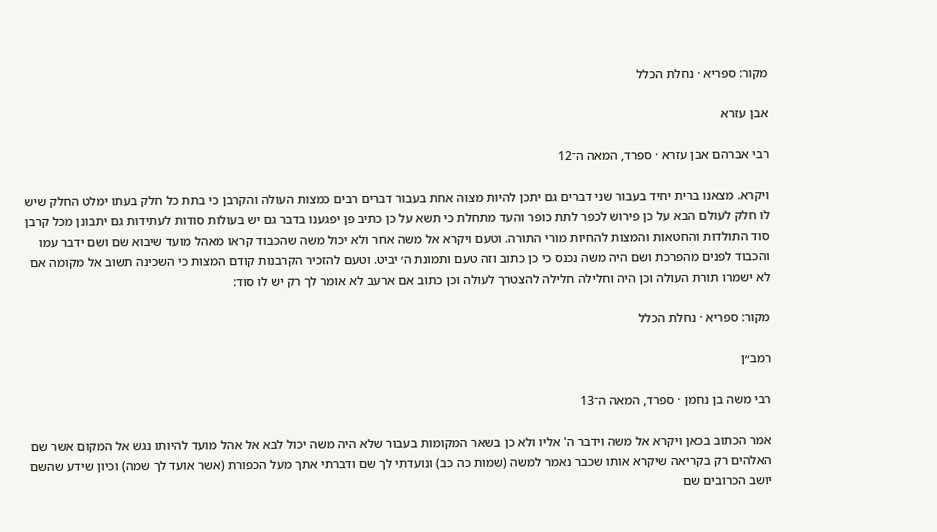מקור: ספריא · נחלת הכלל

אבן עזרא

רבי אברהם אבן עזרא · ספרד, המאה ה־12

ויקרא. מצאנו ברית יחיד בעבור שני דברים גם יתכן להיות מצוה אחת בעבור דברים רבים כמצות העולה והקרבן כי בתת כל חלק בעתו ימלט החלק שיש לו חלק לעולם הבא על כן פירוש לכפר לתת כופר והעד מתחלת כי תשא על כן כתיב פן יפגענו בדבר גם יש בעולות סודות לעתידות גם יתבונן מכל קרבן סוד התולדות והחטאות והמצות להחיות מורי התורה. וטעם ויקרא אל משה אחר ולא יכול משה שהכבוד קראו מאהל מועד שיבוא שם ושם ידבר עמו והכבוד לפנים מהפרכת ושם היה משה נכנס כי כן כתוב וזה טעם ותמונת ה׳ יביט. וטעם להזכיר הקרבנות קודם המצות כי השכינה תשוב אל מקומה אם לא ישמרו תורת העולה וכן היה וחלילה חלילה להצטרך לעולה וכן כתוב אם ארעב לא אומר לך רק יש לו סוד:

מקור: ספריא · נחלת הכלל

רמב״ן

רבי משה בן נחמן · ספרד, המאה ה־13

אמר הכתוב בכאן ויקרא אל משה וידבר ה' אליו ולא כן בשאר המקומות בעבור שלא היה משה יכול לבא אל אהל מועד להיותו נגש אל המקום אשר שם האלהים רק בקריאה שיקרא אותו שכבר נאמר למשה (שמות כה כב) ונועדתי לך שם ודברתי אתך מעל הכפורת (אשר אועד לך שמה) וכיון שידע שהשם יושב הכרובים שם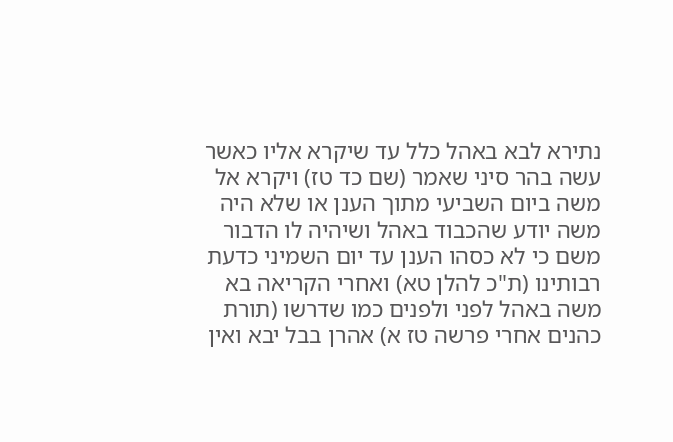נתירא לבא באהל כלל עד שיקרא אליו כאשר עשה בהר סיני שאמר (שם כד טז) ויקרא אל משה ביום השביעי מתוך הענן או שלא היה משה יודע שהכבוד באהל ושיהיה לו הדבור משם כי לא כסהו הענן עד יום השמיני כדעת רבותינו (ת"כ להלן טא) ואחרי הקריאה בא משה באהל לפני ולפנים כמו שדרשו (תורת כהנים אחרי פרשה טז א) אהרן בבל יבא ואין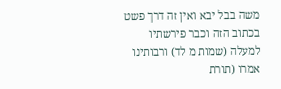משה בבל יבא ואין זה דרך פשט בכתוב הזה וכבר פירשתיו למעלה (שמות מ לד) ורבותינו אמרו (תורת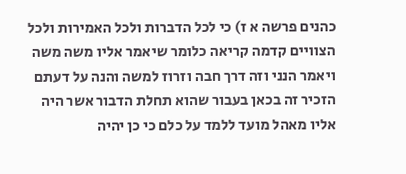כהנים פרשה א ז) כי לכל הדברות ולכל האמירות ולכל הצוויים קדמה קריאה כלומר שיאמר אליו משה משה ויאמר הנני וזה דרך חבה וזרוז למשה והנה על דעתם הזכיר זה בכאן בעבור שהוא תחלת הדבור אשר היה אליו מאהל מועד ללמד על כלם כי כן יהיה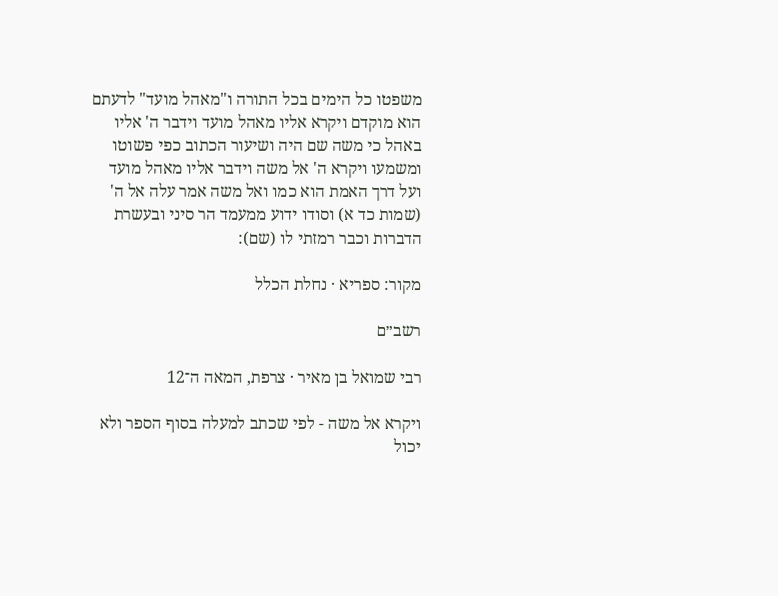משפטו כל הימים בכל התורה ו"מאהל מועד" לדעתם הוא מוקדם ויקרא אליו מאהל מועד וידבר ה' אליו באהל כי משה שם היה ושיעור הכתוב כפי פשוטו ומשמעו ויקרא ה' אל משה וידבר אליו מאהל מועד ועל דרך האמת הוא כמו ואל משה אמר עלה אל ה' (שמות כד א) וסודו ידוע ממעמד הר סיני ובעשרת הדברות וכבר רמזתי לו (שם):

מקור: ספריא · נחלת הכלל

רשב״ם

רבי שמואל בן מאיר · צרפת, המאה ה־12

ויקרא אל משה - לפי שכתב למעלה בסוף הספר ולא יכול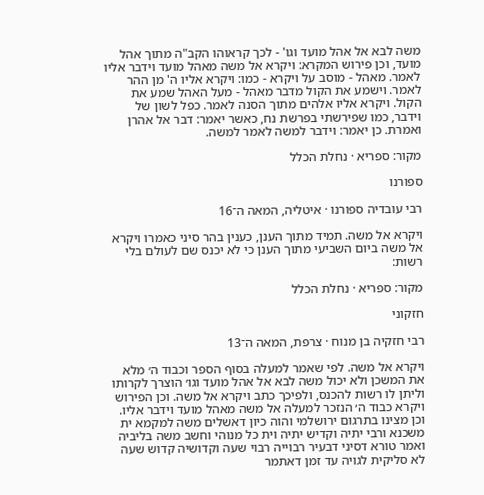משה לבא אל אהל מועד וגו' - לכך קראוהו הקב"ה מתוך אהל מועד, וכן פירוש המקרא: ויקרא אל משה מאהל מועד וידבר אליו לאמר. מאהל - מוסב על ויקרא - כמו: ויקרא אליו ה' מן ההר לאמר. וישמע את הקול מדבר מאהל - מעל האהל שמע את הקול. ויקרא אליו אלהים מתוך הסנה לאמר. כפל לשון של וידבר, כמו שפירשתי בפרשת נח, כאשר יאמר: דבר אל אהרן ואמרת. כן יאמר: וידבר למשה לאמר למשה.

מקור: ספריא · נחלת הכלל

ספורנו

רבי עובדיה ספורנו · איטליה, המאה ה־16

ויקרא אל משה. תמיד מתוך הענן, כענין בהר סיני כאמרו ויקרא אל משה ביום השביעי מתוך הענן כי לא יכנס שם לעולם בלי רשות:

מקור: ספריא · נחלת הכלל

חזקוני

רבי חזקיה בן מנוח · צרפת, המאה ה־13

ויקרא אל משה. לפי שאמר למעלה בסוף הספר וכבוד ה׳ מלא את המשכן ולא יכול משה לבא אל אהל מועד וגו׳ הוצרך לקרותו וליתן לו רשות להכנס, ולפיכך כתב ויקרא אל משה. וכן הפירוש ויקרא כבוד ה׳ הנזכר למעלה אל משה מאהל מועד וידבר אליו. וכן מצינו בתרגום ירושלמי והוה כיון דאשלים משה למקמא ית משכנא ורבי יתיה וקדיש יתיה וית כל מנוהי וחשב משה בליביה ואמר טורא דסיני דבעיר רבוייה רבוי שעה וקדושיה קדוש שעה לא סליקית לגויה עד זמן דאתמר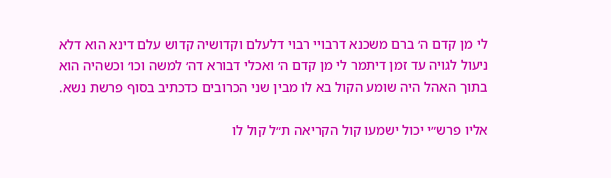לי מן קדם ה׳ ברם משכנא דרבויי רבוי דלעלם וקדושיה קדוש עלם דינא הוא דלא ניעול לגויה עד זמן דיתמר לי מן קדם ה׳ ואכלי דבורא דה׳ למשה וכו׳ וכשהיה הוא בתוך האהל היה שומע הקול בא לו מבין שני הכרובים כדכתיב בסוף פרשת נשא.

אליו פרש״י יכול ישמעו קול הקריאה ת״ל קול לו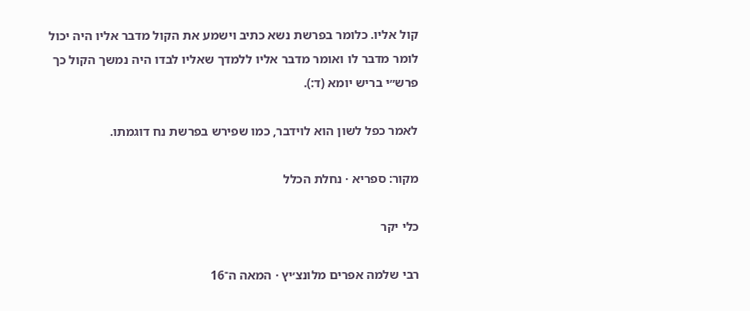קול אליו. כלומר בפרשת נשא כתיב וישמע את הקול מדבר אליו היה יכול לומר מדבר לו ואומר מדבר אליו ללמדך שאליו לבדו היה נמשך הקול כך פרש״י בריש יומא (ד:).

לאמר כפל לשון הוא לוידבר, כמו שפירש בפרשת נח דוגמתו.

מקור: ספריא · נחלת הכלל

כלי יקר

רבי שלמה אפרים מלונצ׳יץ · המאה ה־16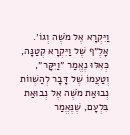וַיִּקְרָא אֶל מֹשֶׁה וְגוֹ׳. אָלֶ״ף שֶׁל וַיִּקְרָא קְטַנָּה, כְּאִלּוּ נֶאֱמַר ״וַיִּקָּר״, וְטַעֲמוֹ שֶׁל דָּבָר לְהַשְׁווֹת נְבוּאַת מֹשֶׁה אֶל נְבוּאַת בִּלְעָם, שֶׁנֶּאֱמַר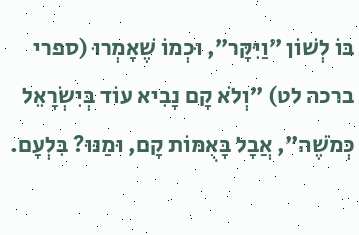בּוֹ לְשׁוֹן ״וַיִּקָּר״, וּכְמוֹ שֶׁאָמְרוּ (ספרי ברכה לט) ״וְלֹא קָם נָבִיא עוֹד בְּיִשְׂרָאֵל כְּמֹשֶׁה״, אֲבָל בָּאֻמּוֹת קָם, וּמַנּוּ? בִּלְעָם.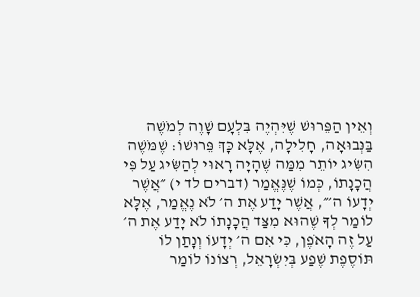וְאֵין הַפֵּרוּשׁ שֶׁיִּהְיֶה בִּלְעָם שָׁוֶה לְמֹשֶׁה בַּנְּבוּאָה, חָלִילָה, אֶלָּא כָּךְ פֵּרוּשׁוֹ: שֶׁמֹּשֶׁה הִשִּׂיג יוֹתֵר מִמַּה שֶּׁהָיָה רָאוּי לְהַשִּׂיג עַל פִּי הֲכָנָתוֹ, כְּמוֹ שֶׁנֶּאֱמַר (דברים לד י) ״אֲשֶׁר יְדָעוֹ ה׳״, אֲשֶׁר יָדַע אֶת ה׳ לֹא נֶאֱמַר, אֶלָּא לוֹמַר לְךָ שֶׁהוּא מִצַּד הֲכָנָתוֹ לֹא יָדַע אֶת ה׳ עַל זֶה הָאֹפֶן, כִּי אִם ה׳ יְדָעוֹ וְנָתַן לוֹ תּוֹסֶפֶת שֶׁפַע בְּיִשְׂרָאֵל, רְצוֹנוֹ לוֹמַר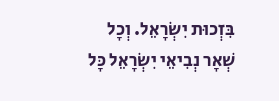בִּזְכוּת יִשְׂרָאֵל. וְכָל שְׁאָר נְבִיאֵי יִשְׂרָאֵל כָּל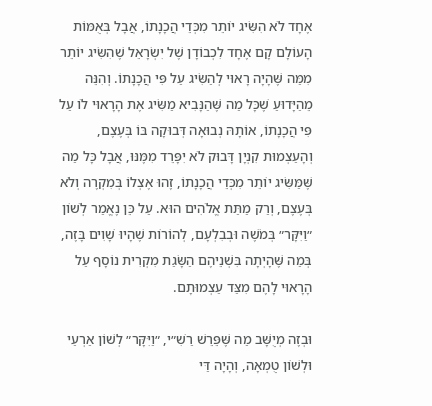אֶחָד לֹא הִשִּׂיג יוֹתֵר מִכְּדֵי הֲכָנָתוֹ, אֲבָל בְּאֻמּוֹת הָעוֹלָם קָם אֶחָד לִכְבוֹדָן שֶׁל יִשְׂרָאֵל שֶׁהִשִּׂיג יוֹתֵר מִמַּה שֶּׁהָיָה רָאוּי לְהַשִּׂיג עַל פִּי הֲכָנָתוֹ. וְהִנֵּה מֵהַיָּדוּעַ שֶׁכָּל מַה שֶּׁהַנָּבִיא מַשִּׂיג אֶת הָרָאוּי לוֹ עַל פִּי הֲכָנָתוֹ, אוֹתָהּ נְבוּאָה דְּבוּקָה בּוֹ בְּעֶצֶם, וְהָעַצְמוּת קִנְיָן דָּבוּק לֹא יִפָּרֵד מִמֶּנּוּ, אֲבָל כָּל מַה שֶּׁמַּשִּׂיג יוֹתֵר מִכְּדֵי הֲכָנָתוֹ, זֶהוּ אֶצְלוֹ בְּמִקְרֶה וְלֹא בְּעֶצֶם, וְרַק מַתַּת אֱלֹהִים הוּא. עַל כֵּן נֶאֱמַר לְשׁוֹן ״וַיִּקָּר״ בְּמֹשֶׁה וּבְבִלְעָם, לְהוֹרוֹת שֶׁהָיוּ שָׁוִים בָּזֶה, בְּמַה שֶּׁהָיְתָה בִּשְׁנֵיהֶם הַשָּׂגַת מִקְרִית נוֹסָף עַל הָרָאוּי לָהֶם מִצַּד עַצְמוּתָם.

וּבְזֶה מְיֻשָּׁב מַה שֶּׁפֵּרֵשׁ רַשִׁ״י, ״וַיִּקָּר״ לְשׁוֹן אַרְעַי וּלְשׁוֹן טֻמְאָה, וְהָיָה דַּי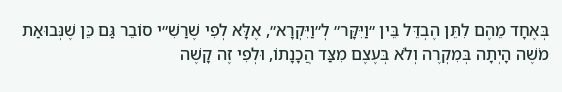בְּאֶחָד מֵהֶם לִתֵּן הֶבְדֵּל בֵּין ״וַיִּקָּר״ לְ״וַיִּקְרָא״, אֶלָּא לְפִי שֶׁרַשִׁ״י סוֹבֵר גַּם כֵּן שֶׁנְּבוּאַת מֹשֶׁה הָיְתָה בְּמִקְרֶה וְלֹא בְּעֶצֶם מִצַּד הֲכָנָתוֹ, וּלְפִי זֶה קָשֶׁה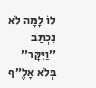לוֹ לָמָּה לֹא נִכְתַּב ״וַיִּקָּר״ בְּלֹא אָלֶ״ף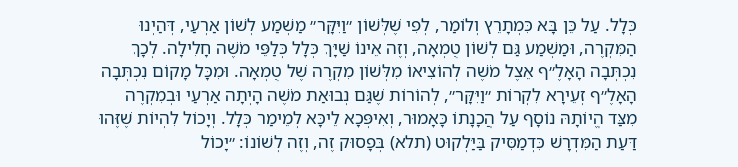כְּלָל. עַל כֵּן בָּא כִּמְתָרֵץ וְלוֹמַר, לְפִי שֶׁלְּשׁוֹן ״וַיִּקָּר״ מַשְׁמַע לְשׁוֹן אַרְעַי, דְּהַיְנוּ הַמִּקְרֶה, וּמַשְׁמַע גַּם לְשׁוֹן טֻמְאָה, וְזֶה אֵינוֹ שַׁיָּךְ כְּלָל כְּלַפֵּי מֹשֶׁה חָלִילָה. לְכָךְ נִכְתְּבָה הָאָלֶ״ף אֵצֶל מֹשֶׁה לְהוֹצִיאוֹ מִלְּשׁוֹן מִקְרֶה שֶׁל טֻמְאָה. וּמִכָּל מָקוֹם נִכְתְּבָה הָאָלֶ״ף זְעֵירָא לִקְרוֹת ״וַיִּקָּר״, לְהוֹרוֹת שֶׁגַּם נְבוּאַת מֹשֶׁה הָיְתָה אַרְעַי וּבְמִקְרֶה מִצַּד הֱיוֹתָהּ נוֹסָף עַל הֲכָנָתוֹ כָּאָמוּר, וְאִיפְּכָא לֵיכָּא לְמֵימַר כְּלָל. וְיָכוֹל לִהְיוֹת שֶׁזֶּהוּ דַּעַת הַמִּדְרָשׁ כִּדְמַסִּיק בַּיַּלְקוּט (תלא) בְּפָסוּק זֶה, וְזֶה לְשׁוֹנוֹ: ״יָכוֹל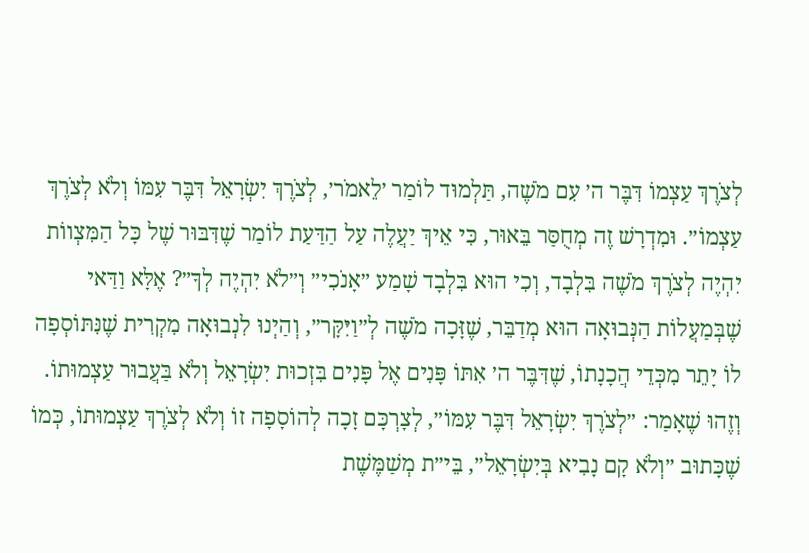לְצֹרֶךְ עַצְמוֹ דִּבֶּר ה׳ עִם מֹשֶׁה, תַּלְמוּד לוֹמַר ׳לֵאמֹר׳, לְצֹרֶךְ יִשְׂרָאֵל דִּבֶּר עִמּוֹ וְלֹא לְצֹרֶךְ עַצְמוֹ״. וּמִדְרָשׁ זֶה מְחֻסַּר בֵּאוּר, כִּי אֵיךְ יַעֲלֶה עַל הַדַּעַת לוֹמַר שֶׁדִּבּוּר שֶׁל כָּל הַמִּצְווֹת יִהְיֶה לְצֹרֶךְ מֹשֶׁה בִּלְבָד, וְכִי הוּא בִּלְבָד שָׁמַע ״אָנֹכִי״ וְ״לֹא יִהְיֶה לְךָ״? אֶלָּא וַדַּאי שֶׁבְּמַעֲלוֹת הַנְּבוּאָה הוּא מְדַבֵּר, שֶׁזָּכָה מֹשֶׁה לְ״וַיִּקָּר״, וְהַיְנוּ לִנְבוּאָה מִקְרִית שֶׁנִּתּוֹסְפָה לוֹ יָתֵר מִכְּדֵי הֲכָנָתוֹ, שֶׁדִּבֶּר ה׳ אִתּוֹ פָּנִים אֶל פָּנִים בִּזְכוּת יִשְׂרָאֵל וְלֹא בַּעֲבוּר עַצְמוּתוֹ. וְזֶהוּ שֶׁאָמַר: ״לְצֹרֶךְ יִשְׂרָאֵל דִּבֶּר עִמּוֹ״, לְצָרְכָּם זָכָה לְהוֹסָפָה זוֹ וְלֹא לְצֹרֶךְ עַצְמוּתוֹ, כְּמוֹ שֶׁכָּתוּב ״וְלֹא קָם נָבִיא בְּיִשְׂרָאֵל״, בֵּי״ת מְשַׁמֶּשֶׁת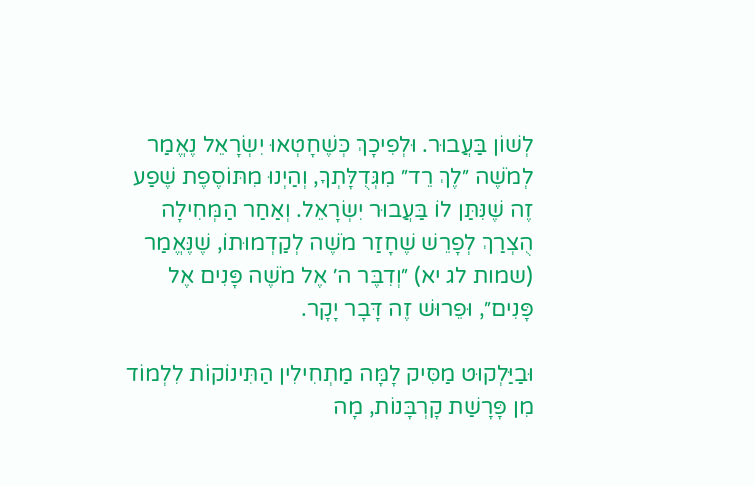לְשׁוֹן בַּעֲבוּר. וּלְפִיכָךְ כְּשֶׁחָטְאוּ יִשְׂרָאֵל נֶאֱמַר לְמֹשֶׁה ״לֶךְ רֵד״ מִגְּדֻלָּתְךָ, וְהַיְנוּ מִתּוֹסֶפֶת שֶׁפַע זֶה שֶׁנִּתַּן לוֹ בַּעֲבוּר יִשְׂרָאֵל. וְאַחַר הַמְּחִילָה הֻצְרַךְ לְפָרֵשׁ שֶׁחָזַר מֹשֶׁה לְקַדְמוּתוֹ, שֶׁנֶּאֱמַר (שמות לג יא) ״וְדִבֶּר ה׳ אֶל מֹשֶׁה פָּנִים אֶל פָּנִים״, וּפֵרוּשׁ זֶה דָּבָר יָקָר.

וּבַיַּלְקוּט מַסִּיק לָמָּה מַתְחִילִין הַתִּינוֹקוֹת לִלְמוֹד מִן פָּרָשַׁת קָרְבָּנוֹת, מָה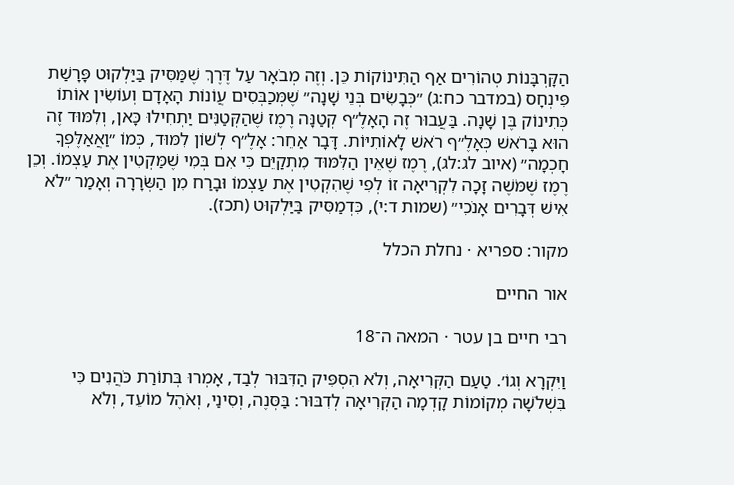הַקָּרְבָּנוֹת טְהוֹרִים אַף הַתִּינוֹקוֹת כֵּן. וְזֶה מְבֹאָר עַל דֶּרֶךְ שֶׁמַּסִּיק בַּיַּלְקוּט פָּרָשַׁת פִּינְחָס (במדבר כח:ג) ״כְּבָשִׂים בְּנֵי שָׁנָה״ שֶׁמְּכַבְּסִים עֲוֹנוֹת הָאָדָם וְעוֹשִׂין אוֹתוֹ כְּתִינוֹק בֶּן שָׁנָה. בַּעֲבוּר זֶה הָאָלֶ״ף קְטַנָּה רֶמֶז שֶׁהַקְּטַנִּים יַתְחִילוּ כָּאן, וְלִמּוּד זֶה הוּא בָּרֹאשׁ כְּאָלֶ״ף רֹאשׁ לָאוֹתִיּוֹת. דָּבָר אַחֵר: אָלֶ״ף לְשׁוֹן לִמּוּד, כְּמוֹ ״וַאֲאַלֶּפְךָ חָכְמָה״ (איוב לג:לג), רֶמֶז שֶׁאֵין הַלִּמּוּד מִתְקַיֵּם כִּי אִם בְּמִי שֶׁמַּקְטִין אֶת עַצְמוֹ. וְכֵן רֶמֶז שֶׁמֹּשֶׁה זָכָה לִקְרִיאָה זוֹ לְפִי שֶׁהִקְטִין אֶת עַצְמוֹ וּבָרַח מִן הַשְּׂרָרָה וְאָמַר ״לֹא אִישׁ דְּבָרִים אָנֹכִי״ (שמות ד:י), כִּדְמַסִּיק בַּיַּלְקוּט (תכז).

מקור: ספריא · נחלת הכלל

אור החיים

רבי חיים בן עטר · המאה ה־18

וַיִּקְרָא וְגוֹ׳. טַעַם הַקְּרִיאָה, וְלֹא הִסְפִּיק הַדִּבּוּר לְבַד, אָמְרוּ בְּתוֹרַת כֹּהֲנִים כִּי בִּשְׁלֹשָׁה מְקוֹמוֹת קָדְמָה הַקְּרִיאָה לְדִבּוּר: בַּסְּנֶה, וְסִינַי, וְאֹהֶל מוֹעֵד, וְלֹא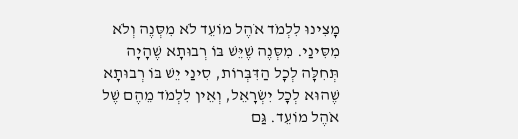מָצִינוּ לִלְמֹד אֹהֶל מוֹעֵד לֹא מִסְּנֶה וְלֹא מִסִּינַי. מִסְּנֶה שֶׁיֵּשׁ בּוֹ רְבוּתָא שֶׁהָיָה תְּחִלָּה לְכָל הַדִּבְּרוֹת, סִינַי יֵשׁ בּוֹ רְבוּתָא שֶׁהוּא לְכָל יִשְׂרָאֵל, וְאֵין לִלְמֹד מֵהֶם שֶׁל אֹהֶל מוֹעֵד. גַּם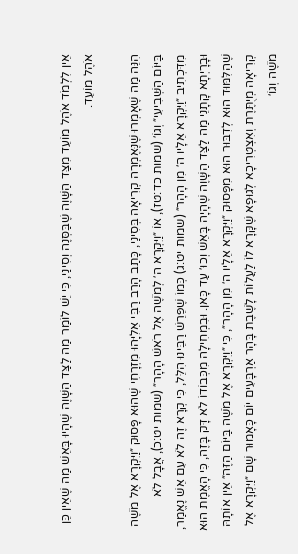אֵין לִלְמֹד אֹהֶל מוֹעֵד מִצַּד הַשָּׁוֶה שֶׁבַּסְּנֶה וְסִינַי, כִּי יֵשׁ לוֹמַר מַה לַצַּד הַשָּׁוֶה שֶׁהָיוּ בָּאֵשׁ מַה שֶׁאֵין כֵּן אֹהֶל מוֹעֵד.

הִנֵּה מַה שֶׁאָמְרוּ שֶׁנֶּאֶמְרָה קְרִיאָה בְּסִינַי, כָּתַב הָרַב רַבִּי אֵלִיָּהוּ מִזְרָחִי שֶׁהוּא פָּסוּק ״וַיִּקְרָא אֶל מֹשֶׁה בַּיּוֹם הַשְּׁבִיעִי״ וְגוֹ׳ (שמות כד:טז), אוֹ ״וַיִּקְרָא ה׳ לְמֹשֶׁה אֶל רֹאשׁ הָהָר״ (שמות יט:כ), אֲבָל לֹא מִדִּכְתִיב ״וַיִּקְרָא אֵלָיו ה׳ מִן הָהָר״ (שמות יט:ג) כְּמוֹ שֶׁפֵּרֵשׁ רַבֵּינוּ הִלֵּל, כִּי קְרָא זֶה לֹא עִם אֵשׁ נֶאֱמַר, וּבָרָיְתָא קָתָנֵי מַה לַצַּד הַשָּׁוֶה שֶׁהָיָה בָּאֵשׁ וְכוּ׳ עַד כָּאן. וּבִמְחִילָה מִכְּבוֹדוֹ לֹא דָּק בָּזֶה, כִּי הָאֱמֶת הוּא שֶׁהַלִּמּוּד הוּא לְדִבּוּר הוּא מִפָּסוּק ״וַיִּקְרָא אֵלָיו ה׳ מִן הָהָר״, כִּי ״וַיִּקְרָא אֶל מֹשֶׁה בַּיּוֹם הַזֶּה״ אֵין אוֹתָהּ קְרִיאָה מְיֻתֶּרֶת וְאִצְטְרִיכָא לְגוּפָא שֶׁקָּרָא לוֹ לַעֲלוֹת לָשֶׁבֶת בָּהָר אַרְבָּעִים יוֹם כָּאָמוּר שָׁם ״וַיִּקְרָא אֶל מֹשֶׁה וְגוֹ׳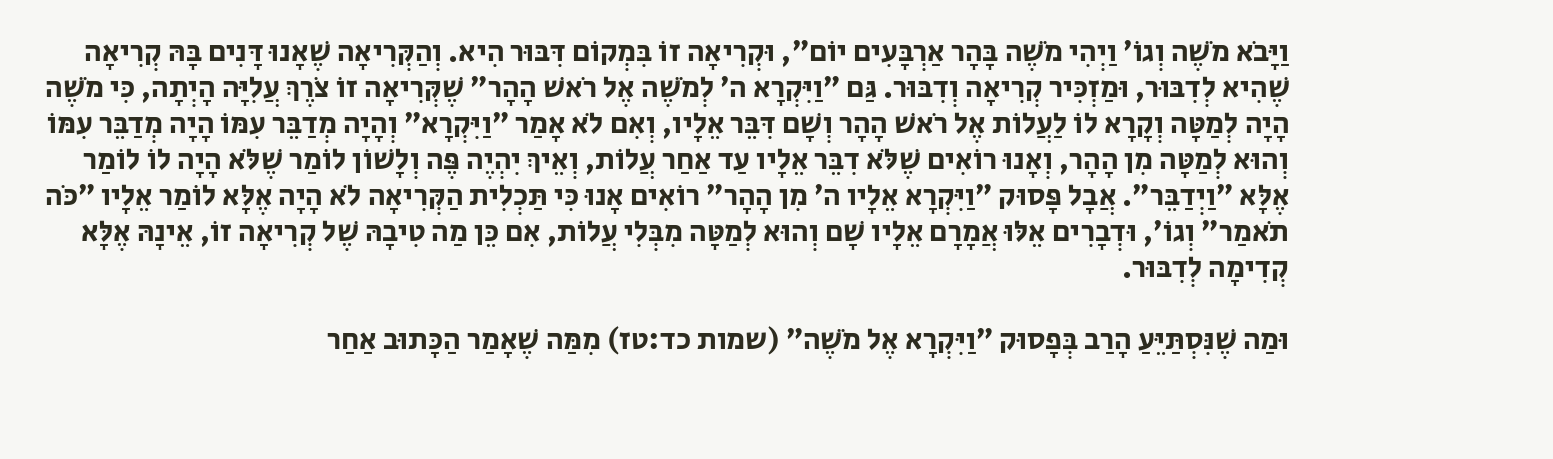וַיָּבֹא מֹשֶׁה וְגוֹ׳ וַיְהִי מֹשֶׁה בָּהָר אַרְבָּעִים יוֹם״, וּקְרִיאָה זוֹ בִּמְקוֹם דִּבּוּר הִיא. וְהַקְּרִיאָה שֶׁאָנוּ דָּנִים בָּהּ קְרִיאָה שֶׁהִיא לְדִבּוּר, וּמַזְכִּיר קְרִיאָה וְדִבּוּר. גַּם ״וַיִּקְרָא ה׳ לְמֹשֶׁה אֶל רֹאשׁ הָהָר״ שֶׁקְּרִיאָה זוֹ צֹרֶךְ עֲלִיָּה הָיְתָה, כִּי מֹשֶׁה הָיָה לְמַטָּה וְקָרָא לוֹ לַעֲלוֹת אֶל רֹאשׁ הָהָר וְשָׁם דִּבֵּר אֵלָיו, וְאִם לֹא אָמַר ״וַיִּקְרָא״ וְהָיָה מְדַבֵּר עִמּוֹ הָיָה מְדַבֵּר עִמּוֹ וְהוּא לְמַטָּה מִן הָהָר, וְאָנוּ רוֹאִים שֶׁלֹּא דִבֵּר אֵלָיו עַד אַחַר עֲלוֹת, וְאֵיךְ יִהְיֶה פֶּה וְלָשׁוֹן לוֹמַר שֶׁלֹּא הָיָה לוֹ לוֹמַר אֶלָּא ״וַיְדַבֵּר״. אֲבָל פָּסוּק ״וַיִּקְרָא אֵלָיו ה׳ מִן הָהָר״ רוֹאִים אָנוּ כִּי תַּכְלִית הַקְּרִיאָה לֹא הָיָה אֶלָּא לוֹמַר אֵלָיו ״כֹּה תֹאמַר״ וְגוֹ׳, וּדְבָרִים אֵלּוּ אֲמָרָם אֵלָיו שָׁם וְהוּא לְמַטָּה מִבְּלִי עֲלוֹת, אִם כֵּן מַה טִיבָהּ שֶׁל קְרִיאָה זוֹ, אֵינָהּ אֶלָּא קְדִימָה לְדִבּוּר.

וּמַה שֶׁנִּסְתַּיֵּעַ הָרַב בְּפָסוּק ״וַיִּקְרָא אֶל מֹשֶׁה״ (שמות כד:טז) מִמַּה שֶׁאָמַר הַכָּתוּב אַחַר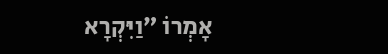אָמְרוֹ ״וַיִּקְרָא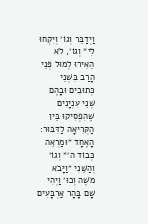וַיְדַבֵּר וְגוֹ׳ וְיִקְחוּ לִי״ וְגוֹ׳, לֹא הֵאִירוּ לְמוּל פְּנֵי הָרַב בִּשְׁנֵי כְּתוּבִים וּבָהֶם שְׁנֵי עִנְיָנִים שֶׁהִפְסִיקוּ בֵּין הַקְּרִיאָה לַדִּבּוּר: הָאֶחָד ״וּמַרְאֵה כְּבוֹד ה׳״ וְגוֹ׳ וְהַשֵּׁנִי ״וַיָּבֹא מֹשֶׁה וְכוּ׳ וַיְהִי שָׁם בָּהָר אַרְבָּעִים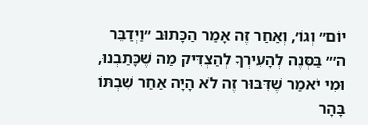יוֹם״ וְגוֹ׳, וְאַחַר זֶה אָמַר הַכָּתוּב ״וַיְדַבֵּר ה׳״ בַּסְּנֶה לְהָעִירְךָ לְהַצְדִּיק מַה שֶׁכָּתַבְנוּ, וּמִי יֹאמַר שֶׁדִּבּוּר זֶה לֹא הָיָה אַחַר שִׁבְתּוֹ בָּהָר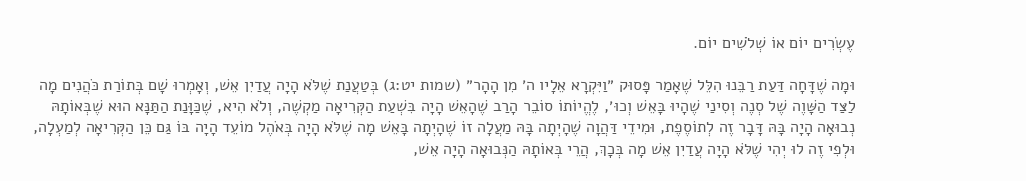עֶשְׂרִים יוֹם אוֹ שְׁלֹשִׁים יוֹם.

וּמָה שֶׁדָּחָה דַּעַת רַבֵּנוּ הִלֵּל שֶׁאָמַר פָּסוּק ״וַיִּקְרָא אֵלָיו ה׳ מִן הָהָר״ (שמות יט:ג) בְּטַעֲנַת שֶׁלֹּא הָיָה עֲדַיִן אֵשׁ, וְאָמְרוּ שָׁם בְּתוֹרַת כֹּהֲנִים מָה לַצַּד הַשָּׁוֶה שֶׁל סְנֶה וְסִינַי שֶׁהָיוּ בָּאֵשׁ וְכוּ׳, לֶהֱיוֹתוֹ סוֹבֵר הָרַב שֶׁהָאֵשׁ הָיָה בִּשְׁעַת הַקְּרִיאָה מַקְשֶׁה, וְלֹא הִיא, שֶׁכַּוָּנַת הַתַּנָּא הוּא שֶׁבְּאוֹתָהּ נְבוּאָה הָיָה בָּהּ דָּבָר זֶה לְתוֹסֶפֶת, וּמִידֵי דַּהֲוָה שֶׁהָיְתָה בָּהּ מַעֲלָה זוֹ שֶׁהָיְתָה בָּאֵשׁ מָה שֶׁלֹּא הָיָה בְּאֹהֶל מוֹעֵד הָיָה בּוֹ גַּם כֵּן הַקְּרִיאָה לְמַעְלָה, וּלְפִי זֶה לוּ יְהִי שֶׁלֹּא הָיָה עֲדַיִן אֵשׁ מָה בְּכָךְ, הֲרֵי בְּאוֹתָהּ הַנְּבוּאָה הָיָה אֵשׁ,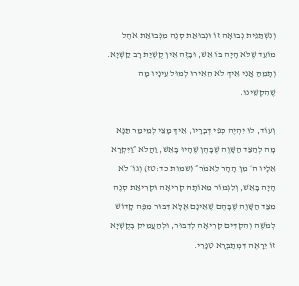וְנִשְׁתַּנֵּית נְבוּאָה זוֹ וּנְבוּאַת סְנֶה מִנְּבוּאַת אֹהֶל מוֹעֵד שֶׁלֹּא הָיָה בּוֹ אֵשׁ, וּבָזֶה אֵין קֻשְׁיַת רָב קַשְׁיָא. וְתָמֵהַּ אֲנִי אֵיךְ לֹא הֵאִירוּ לְמוּל עֵינָיו מָה שֶׁהִקְשֵׁינוּ.

וְעוֹד, לוּ יִהְיֶה כְּפִי דְּבָרָיו, אֵיךְ מָצֵי לְמֵימַר תַּנָּא מָה לְהַצַּד הַשָּׁוֶה שֶׁבָּהֶן שֶׁהָיוּ בָּאֵשׁ, וַהֲלֹא ״וַיִּקְרָא אֵלָיו ה׳ מִן הָהָר לֵאמֹר״ (שמות כד:טז) וְגוֹ׳ לֹא הָיָה בָּאֵשׁ, וְלִגְמוֹר מֵאוֹתָהּ קְרִיאָה וּקְרִיאַת סְנֶה מִצַּד הַשָּׁוֶה שֶׁבָּהֶם שֶׁאֵינָם אֶלָּא דִּבּוּר מִפֶּה קָדוֹשׁ לְמֹשֶׁה וְהִקְדִּים קְרִיאָה לְדִבּוּר, וּלְהַעֲמִיק בְּקֻשְׁיָא זוֹ יֵרָאֶה דִּמְתַבְּרָא טִנָּרֵי.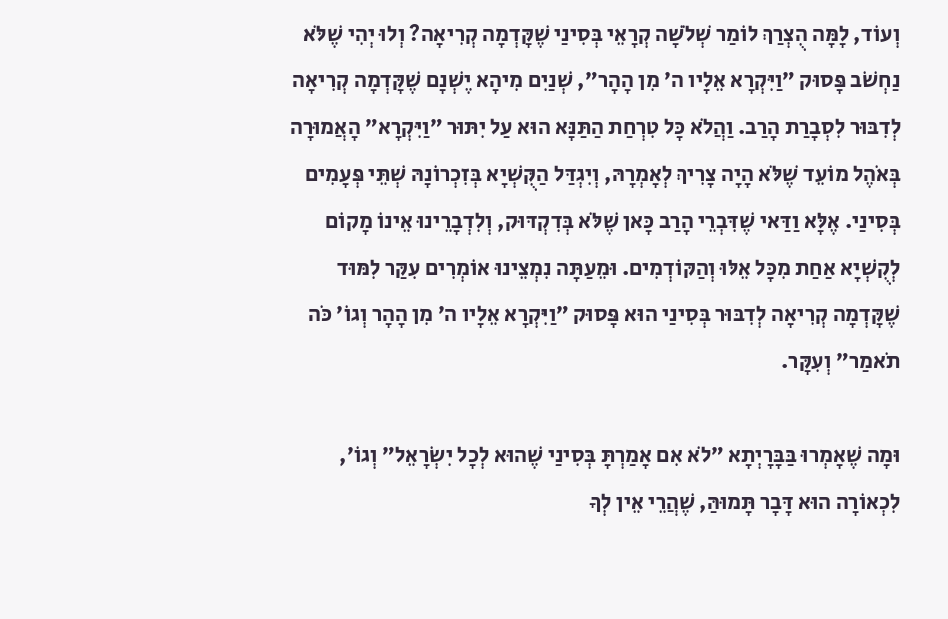וְעוֹד, לָמָּה הֻצְרַךְ לוֹמַר שְׁלֹשָׁה קְרָאֵי בְּסִינַי שֶׁקָּדְמָה קְרִיאָה? וְלוּ יְהִי שֶׁלֹּא נַחְשֹׁב פָּסוּק ״וַיִּקְרָא אֵלָיו ה׳ מִן הָהָר״, שְׁנַיִם מִיהָא יֶשְׁנָם שֶׁקָּדְמָה קְרִיאָה לְדִבּוּר לִסְבָרַת הָרַב. וַהֲלֹא כָּל טִרְחַת הַתַּנָּא הוּא עַל יִתּוּר ״וַיִּקְרָא״ הָאֲמוּרָה בְּאֹהֶל מוֹעֵד שֶׁלֹּא הָיָה צָרִיךְ לְאָמְרָהּ, וְיִגְדַּל הַקֻּשְׁיָא בְּזִכְרוֹנָהּ שְׁתֵּי פְּעָמִים בְּסִינַי. אֶלָּא וַדַּאי שֶׁדִּבְרֵי הָרַב כָּאן שֶׁלֹּא בְּדִקְדּוּק, וְלִדְבָרֵינוּ אֵינוֹ מָקוֹם לְקֻשְׁיָא אַחַת מִכָּל אֵלּוּ וְהַקּוֹדְמִים. וּמֵעַתָּה נִמְצֵינוּ אוֹמְרִים עִקַּר לִמּוּד שֶׁקָּדְמָה קְרִיאָה לְדִבּוּר בְּסִינַי הוּא פָּסוּק ״וַיִּקְרָא אֵלָיו ה׳ מִן הָהָר וְגוֹ׳ כֹּה תֹאמַר״ וְעִקָּר.

וּמָה שֶׁאָמְרוּ בַּבָּרָיְתָא ״לֹא אִם אָמַרְתָּ בְּסִינַי שֶׁהוּא לְכָל יִשְׂרָאֵל״ וְגוֹ׳, לִכְאוֹרָה הוּא דָּבָר תָּמוּהַּ, שֶׁהֲרֵי אֵין לְךָ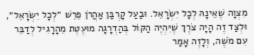מִצְוָה שֶׁאֵינָהּ לְכָל יִשְׂרָאֵל. וּבַעַל קָרְבַּן אַהֲרֹן פֵּרֵשׁ ״לְכָל יִשְׂרָאֵל״, וּלְצַד זֶה הָיָה צֹרֶךְ שֶׁיִּהְיֶה הַקּוֹל בְּהַדְרָגָה מוּעֶטֶת מֵהָרָגִיל לְדַבֵּר עִם מֹשֶׁה, וְלָזֶה אָמַר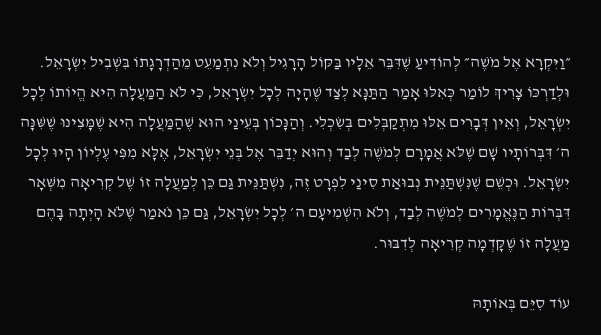״וַיִּקְרָא אֶל מֹשֶׁה״ לְהוֹדִיעַ שֶׁדִּבֵּר אֵלָיו בַּקּוֹל הָרָגִיל וְלֹא נִתְמַעֵט מֵהַדְרָגָתוֹ בִּשְׁבִיל יִשְׂרָאֵל. וּלְדַרְכּוֹ צָרִיךְ לוֹמַר כְּאִלּוּ אָמַר הַתַּנָּא לְצַד שֶׁהָיָה לְכָל יִשְׂרָאֵל, כִּי לֹא הַמַּעֲלָה הִיא הֱיוֹתוֹ לְכָל יִשְׂרָאֵל, וְאֵין דְּבָרִים אֵלּוּ מִתְקַבְּלִים בְּשִׂכְלִי. וְהַנָּכוֹן בְּעֵינַי הוּא שֶׁהַמַּעֲלָה הִיא שֶׁמָּצִינוּ שֶׁשִּׁנָּה ה׳ דִּבְּרוֹתָיו שָׁם שֶׁלֹּא אֲמָרָם לְמֹשֶׁה לְבַד וְהוּא יְדַבֵּר אֶל בְּנֵי יִשְׂרָאֵל, אֶלָּא מִפִּי עֶלְיוֹן הָיוּ לְכָל יִשְׂרָאֵל. וּכְשֵׁם שֶׁנִּשְׁתַּנֵּית נְבוּאַת סִינַי לִפְרָט זֶה, נִשְׁתַּנֵּית גַּם כֵּן לְמַעֲלָה זוֹ שֶׁל קְרִיאָה מִשְּׁאָר דִּבְּרוֹת הַנֶּאֱמָרִים לְמֹשֶׁה לְבַד, וְלֹא הִשְׁמִיעָם ה׳ לְכָל יִשְׂרָאֵל, גַּם כֵּן נֹאמַר שֶׁלֹּא הָיְתָה בָּהֶם מַעֲלָה זוֹ שֶׁקָּדְמָה קְרִיאָה לְדִבּוּר.

עוֹד סִיֵּם בְּאוֹתָהּ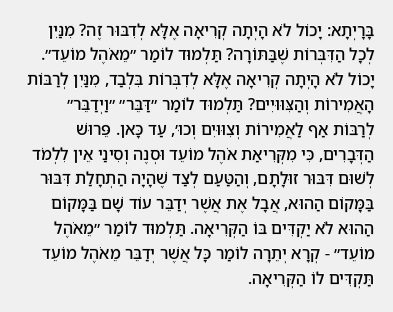בָּרָיְתָא: יָכוֹל לֹא הָיְתָה קְרִיאָה אֶלָּא לְדִבּוּר זֶה? מִנַּיִן לְכָל הַדִּבְּרוֹת שֶׁבַּתּוֹרָה? תַּלְמוּד לוֹמַר ״מֵאֹהֶל מוֹעֵד״. יָכוֹל לֹא הָיְתָה קְרִיאָה אֶלָּא לְדִבְּרוֹת בִּלְבַד, מִנַּיִן לְרַבּוֹת הָאֲמִירוֹת וְהַצִּוּוּיִים? תַּלְמוּד לוֹמַר ״דַּבֵּר״ ״וַיְדַבֵּר״ לְרַבּוֹת אַף לַאֲמִירוֹת וְצִוּוּיִם וְכוּ׳, עַד כָּאן. פֵּרוּשׁ הַדְּבָרִים, כִּי מִקְּרִיאַת אֹהֶל מוֹעֵד וּסְנֶה וְסִינַי אֵין לִלְמֹד לְשׁוּם דִּבּוּר זוּלָתָם, וְהַטַּעַם לְצַד שֶׁהָיָה הַתְחָלַת דִּבּוּר בַּמָּקוֹם הַהוּא, אֲבָל אֶת אֲשֶׁר יְדַבֵּר עוֹד שָׁם בַּמָּקוֹם הַהוּא לֹא יַקְדִּים בּוֹ הַקְּרִיאָה. תַּלְמוּד לוֹמַר ״מֵאֹהֶל מוֹעֵד״ - קְרָא יְתֵרָה לוֹמַר כָּל אֲשֶׁר יְדַבֵּר מֵאֹהֶל מוֹעֵד תַּקְדִּים לוֹ הַקְּרִיאָה.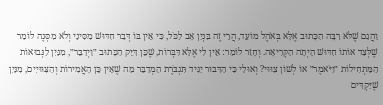וַהֲגַם שֶׁלֹּא רִבָּה הַכָּתוּב אֶלָּא בְּאֹהֶל מוֹעֵד, הֲרֵי זֶה בִּנְיַן אָב לַכֹּל, כִּי אֵין בּוֹ דְּבַר חִדּוּשׁ מִסִּינַי וְלֹא מִסְּנֶה לוֹמַר שֶׁלְּצַד אוֹתוֹ חִדּוּשׁ הָיְתָה הַקְּרִיאָה. וְחָזַר לוֹמַר: אֵין לִי אֶלָּא דִּבְּרוֹת, שֶׁכֵּן דִּיֵּק הַכָּתוּב ״וַיְדַבֵּר״, מִנַּיִן לַנְּבוּאוֹת הַמַּתְחִילוֹת ״וַיֹּאמֶר״ אוֹ לְשׁוֹן צִוּוּי? וְאוּלַי כִּי הַדִּבּוּר יַגִּיד תִּגְבֹּרֶת הַמְדַבֵּר מַה שֶׁאֵין כֵּן הָאֲמִירוֹת וְהַצִּוּוּיִים, מִנַּיִן שֶׁיַּקְדִּים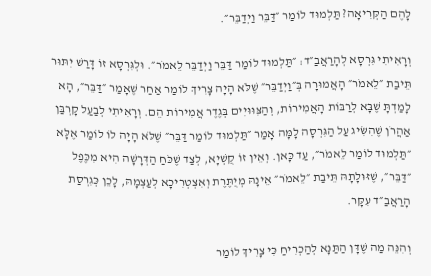לָהֶם הַקְּרִיאָה? תַּלְמוּד לוֹמַר ״דַּבֵּר וַיְדַבֵּר״.

וְרָאִיתִי גִּרְסָא לְהָרַאֲבַ״ד: ״תַּלְמוּד לוֹמַר דַּבֵּר וַיְדַבֵּר לֵאמֹר״. וּלְגִּרְסָא זוֹ דָּרַשׁ יִתּוּר תֵּיבַת ״לֵאמֹר״ הָאֲמוּרָה בְּ״וַיְדַבֵּר״ שֶׁלֹּא הָיָה צָרִיךְ לוֹמַר אַחַר שֶׁאָמַר ״דַּבֵּר״, הָא לָמַדְתָּ שֶׁבָּא לְרַבּוֹת הָאֲמִירוֹת, וְהַצִּוּוּיִים בְּגֶדֶר אֲמִירוֹת הֵם. וְרָאִיתִי לְבַעַל קָרְבַּן אַהֲרֹן שֶׁהִשִּׂיג עַל הַגִּרְסָה לָמָּה אָמַר ״תַּלְמוּד לוֹמַר דַּבֵּר״ שֶׁלֹּא הָיָה לוֹ לוֹמַר אֶלָּא ״תַּלְמוּד לוֹמַר לֵאמֹר״, עַד כָּאן. וְאֵין זוֹ קֻשְׁיָא, לְצַד שֶׁכֹּחַ הַדְּרָשָׁה הִיא מִכֶּפֶל ״דַּבֵּר״, שֶׁזּוּלָתָהּ תֵּיבַת ״לֵאמֹר״ אֵינָהּ מְיֻתֶּרֶת וְאִצְטְרִיכָא לְעַצְמָהּ, לָכֵן כְּגִרְסַת הָרַאֲבַ״ד עִקָּר.

וְהִנֵּה מַה שֶׁדָּן הַתַּנָּא לְהַכְרִיחַ כִּי צָרִיךְ לוֹמַר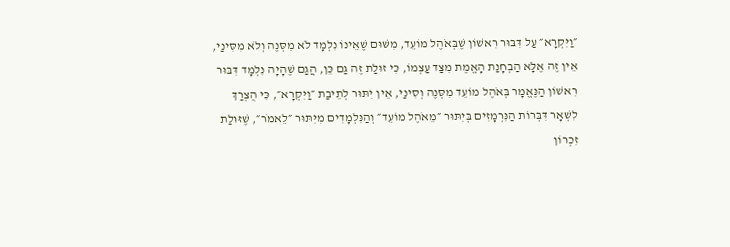״וַיִּקְרָא״ עַל דִּבּוּר רִאשׁוֹן שֶׁבְּאֹהֶל מוֹעֵד, מִשּׁוּם שֶׁאֵינוֹ נִלְמָד לֹא מִסְּנֶה וְלֹא מִסִּינַי, אֵין זֶה אֶלָּא הַבְחָנַת הָאֱמֶת מִצַּד עַצְמוֹ, כִּי זוּלַת זֶה גַּם כֵּן, הֲגַם שֶׁהָיָה נִלְמָד דִּבּוּר רִאשׁוֹן הַנֶּאֱמָר בְּאֹהֶל מוֹעֵד מִסְּנֶה וְסִינַי, אֵין יִתּוּר לְתֵיבַת ״וַיִּקְרָא״, כִּי הֻצְרַךְ לִשְׁאָר דִּבְּרוֹת הַנִּרְמָזִים בְּיִתּוּר ״מֵאֹהֶל מוֹעֵד״ וְהַנִּלְמָדִים מִיִּתּוּר ״לֵאמֹר״, שֶׁזּוּלַת זִכְרוֹן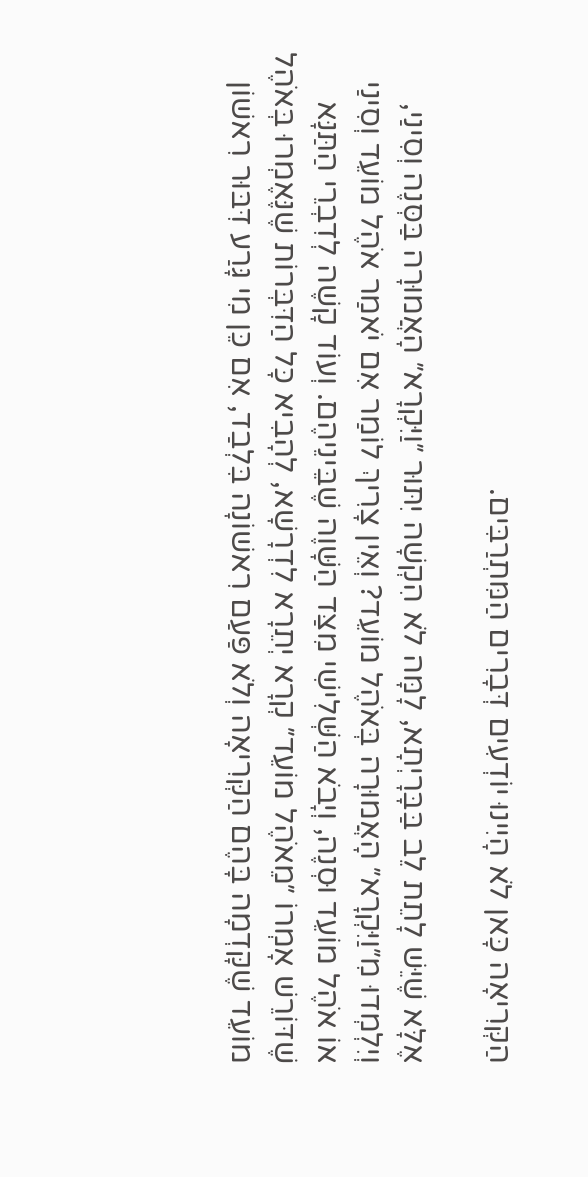הַקְּרִיאָה כָּאן לֹא הָיִינוּ יוֹדְעִים דְּבָרִים הַמִּתְרַבִּים.

אֶלָּא שֶׁיֵּשׁ לָתֵת לֵב בַּבָּרָיְתָא, לָמָּה לֹא הִקְשָׁה יִתּוּר ״וַיִּקְרָא״ הָאֲמוּרָה בַּסְּנֶה וְסִינַי, וְיִלְמְדוּ מִ״וַיִּקְרָא״ הָאֲמוּרָה בְּאֹהֶל מוֹעֵד? וְאֵין צָרִיךְ לוֹמַר אִם יֹאמַר אֹהֶל מוֹעֵד וְסִינַי אוֹ אֹהֶל מוֹעֵד וּסְנֶה, וְיָבֹא הַשְּׁלִישִׁי מִצַּד הַשָּׁוֶה שֶׁבֵּינֵיהֶם. וְעוֹד קָשֶׁה לְדִבְרֵי הַתַּנָּא שֶׁדּוֹרֵשׁ אָמְרוֹ ״מֵאֹהֶל מוֹעֵד״ קְרָא יְתֵרָא לִדְרָשָׁא, לְהָבִיא כָּל הַדִּבְּרוֹת שֶׁנֶּאֶמְרוּ בְּאֹהֶל מוֹעֵד שֶׁקָּדְמָה בָּהֶם הַקְּרִיאָה וְלֹא פַּעַם רִאשׁוֹנָה בִּלְבַד, אִם כֵּן מִי גָּרַע דִּבּוּר רִאשׁוֹן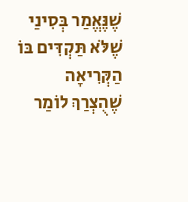שֶׁנֶּאֱמַר בְּסִינַי שֶׁלֹּא תַּקְדִּים בּוֹ הַקְּרִיאָה שֶׁהֻצְרַךְ לוֹמַר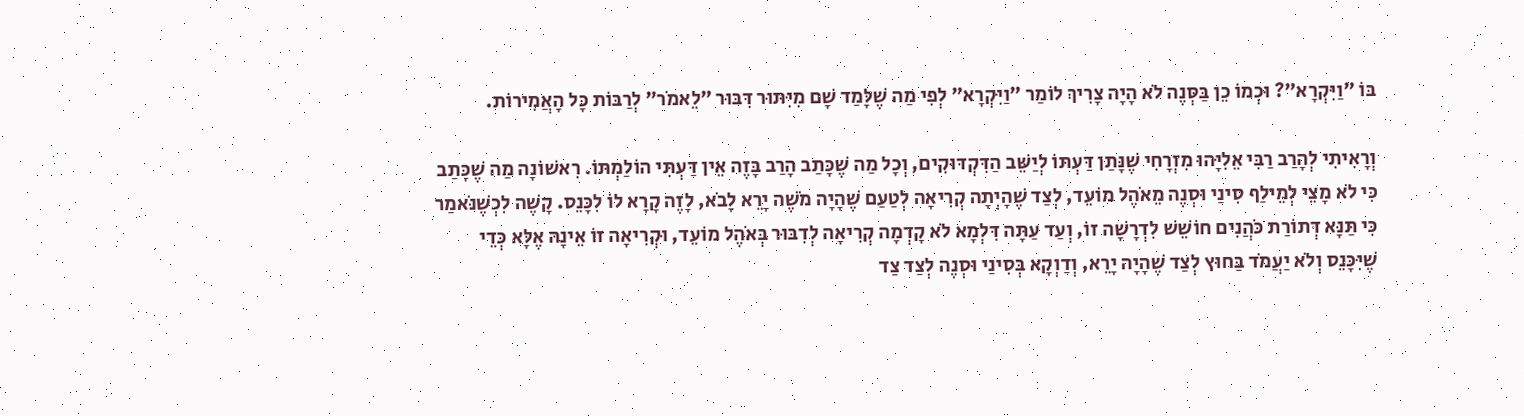בּוֹ ״וַיִּקְרָא״? וּכְמוֹ כֵן בַּסְּנֶה לֹא הָיָה צָרִיךְ לוֹמַר ״וַיִּקְרָא״ לְפִי מַה שֶׁלָּמַד שָׁם מִיִּתּוּר דִּבּוּר ״לֵאמֹר״ לְרַבּוֹת כָּל הָאֲמִירוֹת.

וְרָאִיתִי לְהָרַב רַבִּי אֵלִיָּהוּ מִזְרָחִי שֶׁנָּתַן דַּעְתּוֹ לְיַשֵּׁב הַדִּקְדּוּקִים, וְכָל מַה שֶׁכָּתַב הָרַב בָּזֶה אֵין דַּעְתִּי הוֹלַמְתּוֹ. רִאשׁוֹנָה מַה שֶׁכָּתַב כִּי לֹא מָצֵי לְמֵילַף סִינַי וּסְנֶה מֵאֹהֶל מוֹעֵד, לְצַד שֶׁהָיְתָה קְרִיאָה לְטַעַם שֶׁהָיָה מֹשֶׁה יָרֵא לָבֹא, לָזֶה קָרָא לוֹ לִכָּנֵס. קָשֶׁה לִכְשֶׁנֹּאמַר כִּי תַּנָּא דְּתוֹרַת כֹּהֲנִים חוֹשֵׁשׁ לִדְרָשָׁה זוֹ, וְעַד עַתָּה דִּלְמָא לֹא קָדְמָה קְרִיאָה לְדִבּוּר בְּאֹהֶל מוֹעֵד, וּקְרִיאָה זוֹ אֵינָהּ אֶלָּא כְּדֵי שֶׁיִּכָּנֵס וְלֹא יַעֲמֹד בַּחוּץ לְצַד שֶׁהָיָה יָרֵא, וְדַוְקָא בְּסִינַי וּסְנֶה לְצַד צַד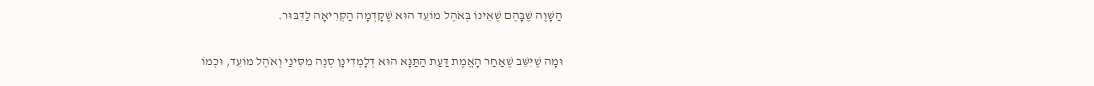הַשָּׁוֶה שֶׁבָּהֶם שֶׁאֵינוֹ בְּאֹהֶל מוֹעֵד הוּא שֶׁקָּדְמָה הַקְּרִיאָה לַדִּבּוּר.

וּמָה שֶׁיִּשֵּׁב שֶׁאַחַר הָאֱמֶת דַּעַת הַתַּנָּא הוּא דְּלָמְדִינָן סְנֶה מִסִּינַי וְאֹהֶל מוֹעֵד, וּכְמוֹ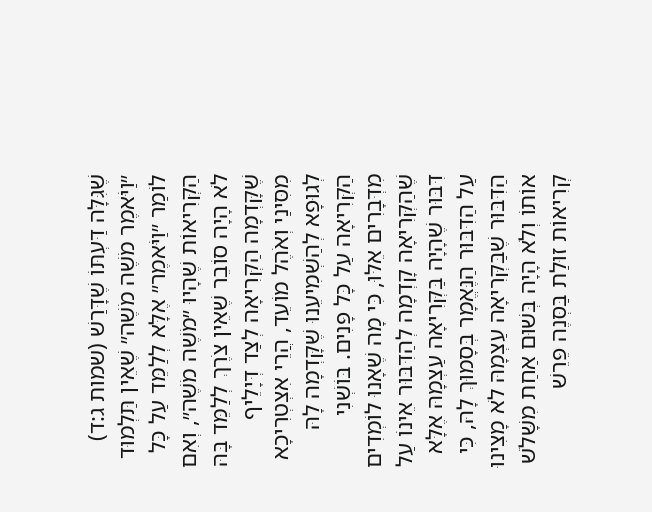שֶׁגִּלָּה דַּעְתּוֹ שֶׁדָּרַשׁ (שמות ג:ד) ״וַיֹּאמֶר מֹשֶׁה מֹשֶׁה״ שֶׁאֵין תַּלְמוּד לוֹמַר ״וַיֹּאמֶר״ אֶלָּא לְלַמֵּד עַל כָּל הַקְּרִיאוֹת שֶׁהָיוּ ״מֹשֶׁה מֹשֶׁה״, וְאִם לֹא הָיָה סוֹבֵר שֶׁאֵין צֹרֶךְ לְלַמֵּד בָּהּ שֶׁקָּדְמָה הַקְּרִיאָה לְצַד דְּיָלֵיף מִסִּינַי וְאֹהֶל מוֹעֵד, הֲרֵי אִצְטְרִיכָא לְגוּפָא לְהַשְׁמִיעֵנוּ שֶׁקָּדְמָה לָהּ הַקְּרִיאָה עַל כָּל פָּנִים. בּוֹשְׁנִי מִדְּבָרִים אֵלּוּ, כִּי מָה שֶׁאָנוּ לוֹמְדִים שֶׁהַקְּרִיאָה קָדְמָה לְהַדִּבּוּר אֵינוֹ עַל דִּבּוּר שֶׁהָיָה בַּקְּרִיאָה עַצְמָהּ אֶלָּא עַל הַדִּבּוּר הַנֶּאֱמָר בְּסָמוּךְ לָהּ, כִּי הַדִּבּוּר שֶׁבַּקְּרִיאָה עַצְמָהּ לֹא מָצִינוּ אוֹתוֹ וְלֹא הָיָה בְּשׁוּם אַחַת מִשָּׁלֹשׁ קְרִיאוֹת זוּלַת בַּסְּנֶה פֵּרֵשׁ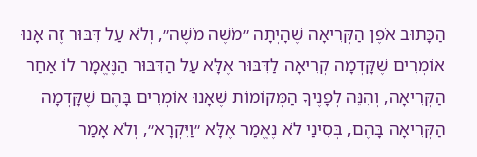הַכָּתוּב אֹפֶן הַקְּרִיאָה שֶׁהָיְתָה ״מֹשֶׁה מֹשֶׁה״, וְלֹא עַל דִּבּוּר זֶה אָנוּ אוֹמְרִים שֶׁקָּדְמָה קְרִיאָה לַדִּבּוּר אֶלָּא עַל הַדִּבּוּר הַנֶּאֱמָר לוֹ אַחַר הַקְּרִיאָה, וְהִנֵּה לְפָנֶיךָ הַמְּקוֹמוֹת שֶׁאָנוּ אוֹמְרִים בָּהֶם שֶׁקָּדְמָה הַקְּרִיאָה בָּהֶם, בְּסִינַי לֹא נֶאֱמַר אֶלָּא ״וַיִּקְרָא״, וְלֹא אָמַר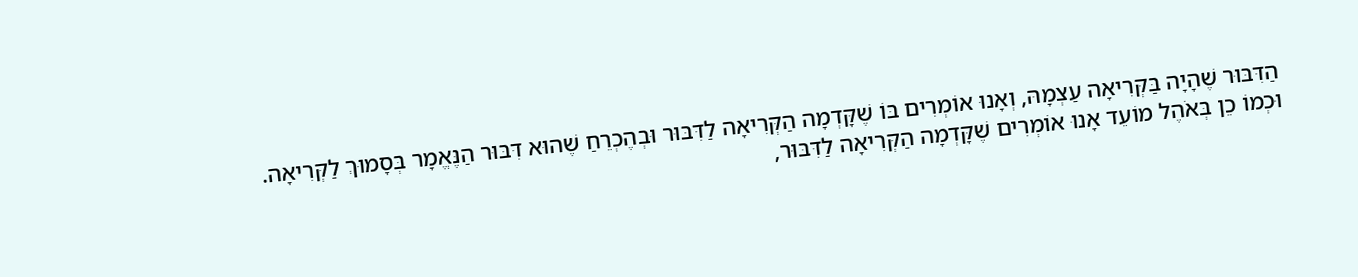הַדִּבּוּר שֶׁהָיָה בַּקְּרִיאָה עַצְמָהּ, וְאָנוּ אוֹמְרִים בּוֹ שֶׁקָּדְמָה הַקְּרִיאָה לַדִּבּוּר וּבְהֶכְרֵחַ שֶׁהוּא דִּבּוּר הַנֶּאֱמָר בְּסָמוּךְ לַקְּרִיאָה. וּכְמוֹ כֵן בְּאֹהֶל מוֹעֵד אָנוּ אוֹמְרִים שֶׁקָּדְמָה הַקְּרִיאָה לַדִּבּוּר,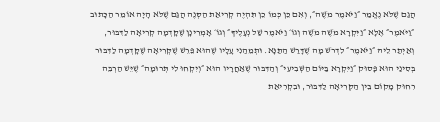הֲגַם שֶׁלֹּא נֶאֱמַר ״וַיֹּאמֶר מֹשֶׁה״, וְאִם כֵּן כְּמוֹ כֵן תִּהְיֶה קְרִיאַת הַסְּנֶה הֲגַם שֶׁלֹּא הָיָה אוֹמֵר הַכָּתוּב ״וַיֹּאמֶר״ אֶלָּא ״וַיִּקְרָא מֹשֶׁה מֹשֶׁה וְגוֹ׳ וַיֹּאמֶר שַׁל נְעָלֶיךָ״ וְגוֹ׳ אָמְרִינָן שֶׁקָּדְמָה קְרִיאָה לַדִּבּוּר, וְאַיְתַר לֵיהּ ״וַיֹּאמֶר״ לִדְרֹשׁ מָה שֶׁדָּרַשׁ הַתַּנָּא. וּתְמֵהַנִי עָלָיו שֶׁהוּא פֵּרֵשׁ שֶׁקְּרִיאָה שֶׁקָּדְמָה לַדִּבּוּר בְּסִינַי הוּא פָּסוּק ״וַיִּקְרָא בַּיּוֹם הַשְּׁבִיעִי״ וְהַדִּבּוּר שֶׁאַחֲרָיו הוּא ״וְיִקְחוּ לִי תְּרוּמָה״ שֶׁיֵּשׁ הַרְבֵּה רִחוּק מָקוֹם בֵּין הַקְּרִיאָה לַדִּבּוּר, וּבִקְרִיאַת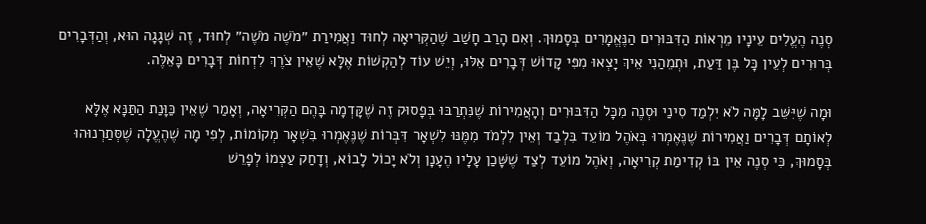סְנֶה הֶעֱלִים עֵינָיו מֵרְאוֹת הַדִּבּוּרִים הַנֶּאֱמָרִים בְּסָמוּךְ. וְאִם הָרַב חָשַׁב שֶׁהַקְּרִיאָה לְחוּד וַאֲמִירַת ״מֹשֶׁה מֹשֶׁה״ לְחוּד, זֶה שְׁגָגָה הוּא, וְהַדְּבָרִים בְּרוּרִים לְעֵין כָּל בֶּן דַּעַת, וּתְמֵהַנִי אֵיךְ יָצְאוּ מִפִּי קָדוֹשׁ דְּבָרִים אֵלּוּ, וְיֵשׁ עוֹד לְהַקְשׁוֹת אֶלָּא שֶׁאֵין צֹרֶךְ לִדְחוֹת דְּבָרִים כָּאֵלֶּה.

וּמָה שֶׁיִּשֵּׁב לָמָּה לֹא יִלְמַד סִינַי וּסְנֶה מִכָּל הַדִּבּוּרִים וְהָאֲמִירוֹת שֶׁנִּתְרַבּוּ בְּפָסוּק זֶה שֶׁקָּדְמָה בָּהֶם הַקְּרִיאָה, וְאָמַר שֶׁאֵין כַּוָּנַת הַתַּנָּא אֶלָּא לְאוֹתָם דְּבָרִים וַאֲמִירוֹת שֶׁנֶּאֶמְרוּ בְּאֹהֶל מוֹעֵד בִּלְבַד וְאֵין לִלְמֹד מִמֶּנּוּ לִשְׁאָר דִּבְּרוֹת שֶׁנֶּאֶמְרוּ בִּשְׁאָר מְקוֹמוֹת, לְפִי מָה שֶׁהֶעֱלָה שֶׁסְּתַרְנוּהוּ בְּסָמוּךְ, כִּי סְנֶה אֵין בּוֹ קְדִימַת קְרִיאָה, וְאֹהֶל מוֹעֵד לְצַד שֶׁשָּׁכַן עָלָיו הֶעָנָן וְלֹא יָכוֹל לָבוֹא, וְדָחַק עַצְמוֹ לְפָרֵשׁ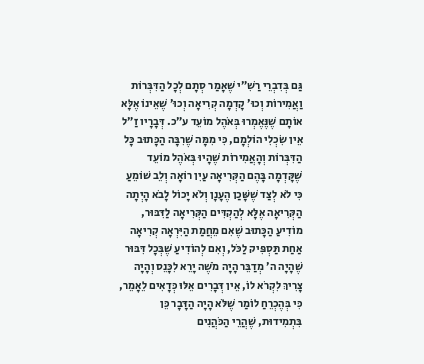גַּם בְּדִבְרֵי רַשִׁ״י שֶׁאָמַר סְתָם לְכָל הַדִּבְּרוֹת וַאֲמִירוֹת וְכוּ׳ קָדְמָה קְרִיאָה וְכוּ׳ שֶׁאֵינוֹ אֶלָּא אוֹתָם שֶׁנֶּאֶמְרוּ בְּאֹהֶל מוֹעֵד ע״כ. דְּבָרָיו זַ״ל אֵין שִׂכְלִי הוֹלְמָם, כִּי מִמָּה שֶׁרִבָּה הַכָּתוּב כָּל הַדִּבְּרוֹת וְהָאֲמִירוֹת שֶׁהָיוּ בְּאֹהֶל מוֹעֵד שֶׁקָּדְמָה בָּהֶם הַקְּרִיאָה עַיִן רוֹאָה וְלֵב שׁוֹמֵעַ כִּי לֹא לְצַד שֶׁשָּׁכַן הֶעָנָן וְלֹא יָכוֹל לָבֹא הָיְתָה הַקְּרִיאָה אֶלָּא לְהַקְדִּים הַקְּרִיאָה לַדִּבּוּר, מוֹדִיעַ הַכָּתוּב שֶׁאִם מֵחֲמַת הַיִּרְאָה קְרִיאָה אַחַת תַּסְפִּיק לַכֹּל, וְאִם לְהוֹדִיעַ שֶׁבְּכָל דִּבּוּר שֶׁהָיָה ה׳ מְדַבֵּר הָיָה מֹשֶׁה יָרֵא לִכָּנֵס וְהָיָה צָרִיךְ לִקְרֹא לוֹ, אֵין דְּבָרִים אֵלּוּ כְּדָאִים לֵאָמֵר, כִּי בְּהֶכְרֵחַ לוֹמַר שֶׁלֹּא הָיָה הַדָּבָר כֵּן בִּתְמִידוּת, שֶׁהֲרֵי הַכֹּהֲנִים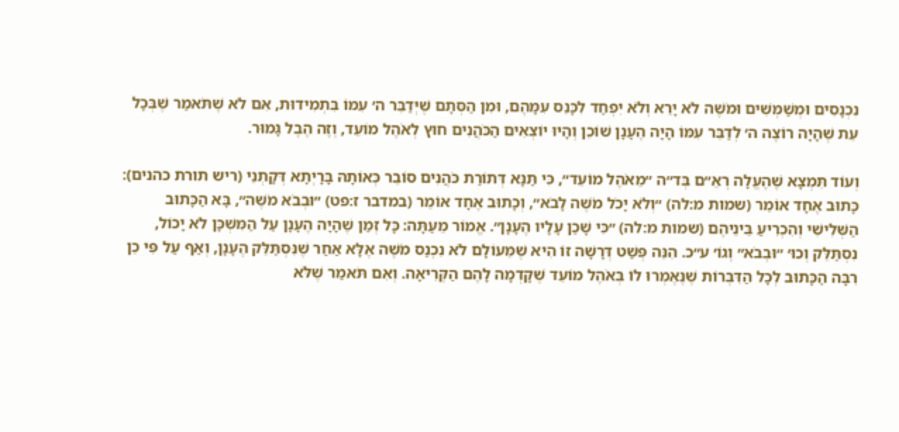נִכְנָסִים וּמְשַׁמְּשִׁים וּמֹשֶׁה לֹא יָרֵא וְלֹא יִפְחַד לִכָּנֵס עִמָּהֶם, וּמִן הַסְּתָם שֶׁיְּדַבֵּר ה׳ עִמּוֹ בִּתְמִידוּת, אִם לֹא שֶׁתֹּאמַר שֶׁבְּכָל עֵת שֶׁהָיָה רוֹצֶה ה׳ לְדַבֵּר עִמּוֹ הָיָה הֶעָנָן שׁוֹכֵן וְהָיוּ יוֹצְאִים הַכֹּהֲנִים חוּץ לְאֹהֶל מוֹעֵד, וְזֶה הֶבֶל גָּמוּר.

וְעוֹד תִּמְצָא שֶׁהֶעֱלָה רְאֵ״ם בְּד״ה ״מֵאֹהֶל מוֹעֵד״, כִּי תַּנָּא דְּתוֹרַת כֹּהֲנִים סוֹבֵר כְּאוֹתָהּ בָּרָיְתָא דְּקָתְנֵי (ריש תורת כהנים): כָּתוּב אֶחָד אוֹמֵר (שמות מ:לה) ״וְלֹא יָכֹל מֹשֶׁה לָבֹא״, וְכָתוּב אֶחָד אוֹמֵר (במדבר ז:פט) ״וּבְבֹא מֹשֶׁה״, בָּא הַכָּתוּב הַשְּׁלִישִׁי וְהִכְרִיעַ בֵּינֵיהֶם (שמות מ:לה) ״כִּי שָׁכַן עָלָיו הֶעָנָן״. אֱמוֹר מֵעַתָּה: כָּל זְמַן שֶׁהָיָה הֶעָנָן עַל הַמִּשְׁכָּן לֹא יָכוֹל, נִסְתַּלֵּק וְכוּ׳ ״וּבְבֹא״ וְגוֹ׳ ע״כ. הִנֵּה פְּשַׁט דְּרָשָׁה זוֹ הִיא שֶׁמֵּעוֹלָם לֹא נִכְנַס מֹשֶׁה אֶלָּא אַחַר שֶׁנִּסְתַּלֵּק הֶעָנָן, וְאַף עַל פִּי כֵן רִבָּה הַכָּתוּב לְכָל הַדִּבְּרוֹת שֶׁנֶּאֶמְרוּ לוֹ בְּאֹהֶל מוֹעֵד שֶׁקָּדְמָה לָהֶם הַקְּרִיאָה. וְאִם תֹּאמַר שֶׁלֹּא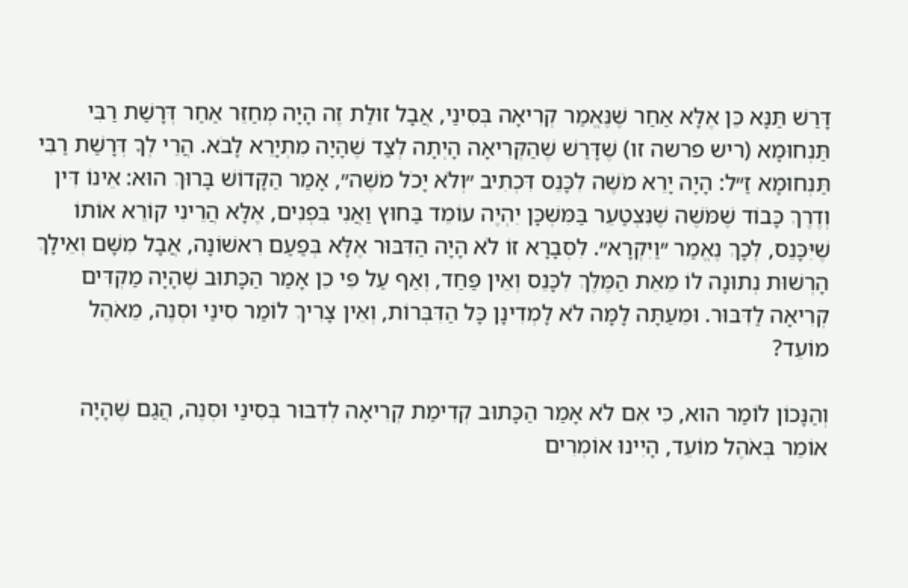דָּרַשׁ תַּנָּא כֵּן אֶלָּא אַחַר שֶׁנֶּאֱמַר קְרִיאָה בְּסִינַי, אֲבָל זוּלַת זֶה הָיָה מְחַזֵּר אַחַר דְּרָשַׁת רַבִּי תַּנְחוּמָא (ריש פרשה זו) שֶׁדָּרַשׁ שֶׁהַקְּרִיאָה הָיְתָה לְצַד שֶׁהָיָה מִתְיָרֵא לָבֹא. הֲרֵי לְךָ דְּרָשַׁת רַבִּי תַּנְחוּמָא זַ״ל: הָיָה יָרֵא מֹשֶׁה לִכָּנֵס דִּכְתִיב ״וְלֹא יָכֹל מֹשֶׁה״, אָמַר הַקָּדוֹשׁ בָּרוּךְ הוּא: אֵינוֹ דִּין וְדֶרֶךְ כָּבוֹד שֶׁמֹּשֶׁה שֶׁנִּצְטַעֵר בַּמִּשְׁכָּן יִהְיֶה עוֹמֵד בַּחוּץ וַאֲנִי בִּפְנִים, אֶלָּא הֲרֵינִי קוֹרֵא אוֹתוֹ שֶׁיִּכָּנֵס, לְכָךְ נֶאֱמַר ״וַיִּקְרָא״. לִסְבָרָא זוֹ לֹא הָיָה הַדִּבּוּר אֶלָּא בְּפַעַם רִאשׁוֹנָה, אֲבָל מִשָּׁם וְאֵילָךְ הָרְשׁוּת נְתוּנָה לוֹ מֵאֵת הַמֶּלֶךְ לִכָּנֵס וְאֵין פַּחַד, וְאַף עַל פִּי כֵן אָמַר הַכָּתוּב שֶׁהָיָה מַקְדִּים קְרִיאָה לַדִּבּוּר. וּמֵעַתָּה לָמָּה לֹא לָמְדִינָן כָּל הַדִּבְּרוֹת, וְאֵין צָרִיךְ לוֹמַר סִינַי וּסְנֶה, מֵאֹהֶל מוֹעֵד?

וְהַנָּכוֹן לוֹמַר הוּא, כִּי אִם לֹא אָמַר הַכָּתוּב קְדִימַת קְרִיאָה לְדִבּוּר בְּסִינַי וּסְנֶה, הֲגַם שֶׁהָיָה אוֹמֵר בְּאֹהֶל מוֹעֵד, הָיִינוּ אוֹמְרִים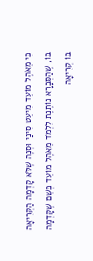כִּי מֵאֹהֶל מוֹעֵד מִיעֵט סִינַי וּסְנֶה שֶׁלֹּא קָדְמָה הַקְּרִיאָה בּוֹ, שֶׁהַסְּבָרָא נוֹתֶנֶת לִלְמֹד מֵאֹהֶל מוֹעֵד כְּשֵׁם שֶׁקָּדְמָה בּוֹ קְרִיאָה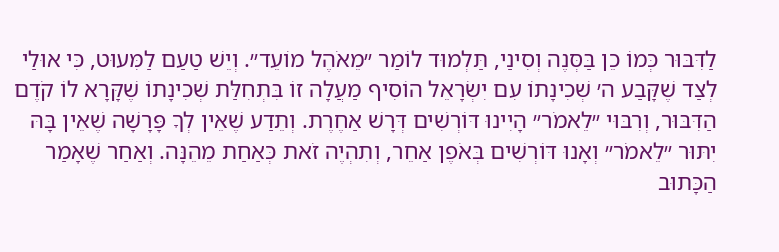לַדִּבּוּר כְּמוֹ כֵן בַּסְּנֶה וְסִינַי, תַּלְמוּד לוֹמַר ״מֵאֹהֶל מוֹעֵד״. וְיֵשׁ טַעַם לַמִּעוּט, כִּי אוּלַי לְצַד שֶׁקָּבַע ה׳ שְׁכִינָתוֹ עִם יִשְׂרָאֵל הוֹסִיף מַעֲלָה זוֹ בִּתְחִלַּת שְׁכִינָתוֹ שֶׁקָּרָא לוֹ קֹדֶם הַדִּבּוּר, וְרִבּוּי ״לֵאמֹר״ הָיִינוּ דּוֹרְשִׁים דְּרָשׁ אַחֶרֶת. וְתֵדַע שֶׁאֵין לְךָ פָּרָשָׁה שֶׁאֵין בָּהּ יִתּוּר ״לֵאמֹר״ וְאָנוּ דּוֹרְשִׁים בְּאֹפֶן אַחֵר, וְתִהְיֶה זֹאת כְּאַחַת מֵהֵנָּה. וְאַחַר שֶׁאָמַר הַכָּתוּב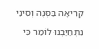קְרִיאָה בַּסְּנֶה וְסִינַי נִתְחַיַּבְנוּ לוֹמַר כִּי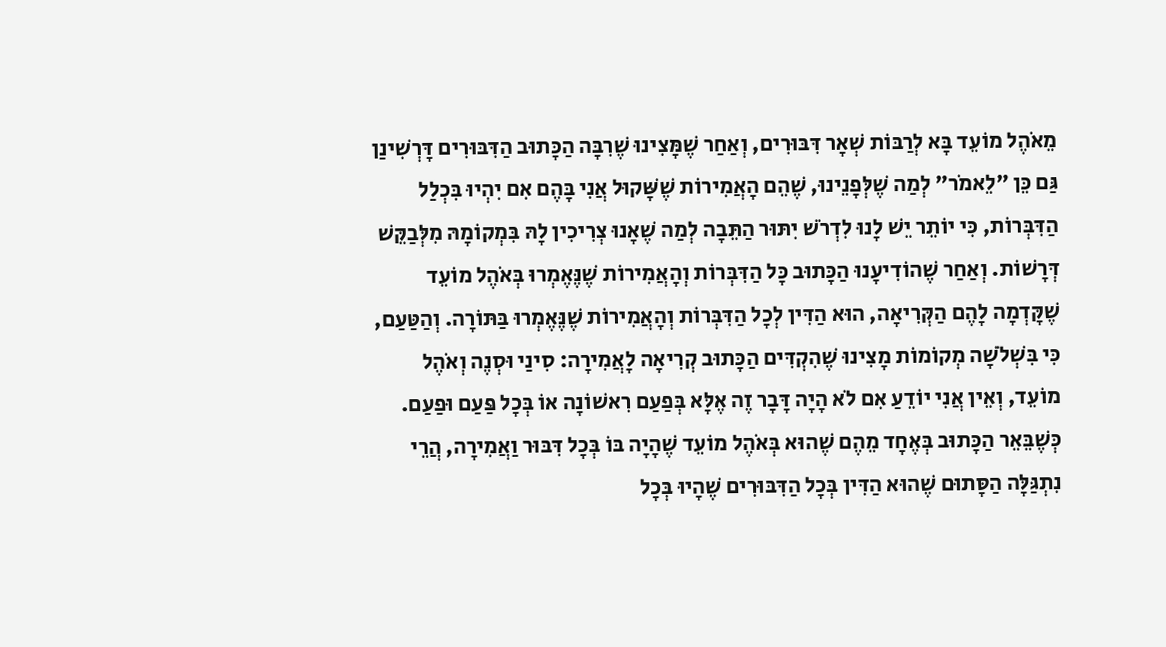מֵאֹהֶל מוֹעֵד בָּא לְרַבּוֹת שְׁאָר דִּבּוּרִים, וְאַחַר שֶׁמָּצִינוּ שֶׁרִבָּה הַכָּתוּב הַדִּבּוּרִים דָּרְשִׁינַן גַּם כֵּן ״לֵאמֹר״ לְמַה שֶׁלְּפָנֵינוּ, שֶׁהֵם הָאֲמִירוֹת שֶׁשָּׁקוּל אֲנִי בָּהֶם אִם יִהְיוּ בִּכְלַל הַדִּבְּרוֹת, כִּי יוֹתֵר יֵשׁ לָנוּ לִדְרֹשׁ יִתּוּר הַתֵּבָה לְמַה שֶׁאָנוּ צְרִיכִין לָהּ בִּמְקוֹמָהּ מִלְּבַקֵּשׁ דְּרָשׁוֹת. וְאַחַר שֶׁהוֹדִיעָנוּ הַכָּתוּב כָּל הַדִּבְּרוֹת וְהָאֲמִירוֹת שֶׁנֶּאֶמְרוּ בְּאֹהֶל מוֹעֵד שֶׁקָּדְמָה לָהֶם הַקְּרִיאָה, הוּא הַדִּין לְכָל הַדִּבְּרוֹת וְהָאֲמִירוֹת שֶׁנֶּאֶמְרוּ בַּתּוֹרָה. וְהַטַּעַם, כִּי בִּשְׁלֹשָׁה מְקוֹמוֹת מָצִינוּ שֶׁהִקְדִּים הַכָּתוּב קְרִיאָה לָאֲמִירָה: סִינַי וּסְנֶה וְאֹהֶל מוֹעֵד, וְאֵין אֲנִי יוֹדֵעַ אִם לֹא הָיָה דָּבָר זֶה אֶלָּא בְּפַעַם רִאשׁוֹנָה אוֹ בְּכָל פַּעַם וּפַעַם. כְּשֶׁבֵּאֵר הַכָּתוּב בְּאֶחָד מֵהֶם שֶׁהוּא בְּאֹהֶל מוֹעֵד שֶׁהָיָה בּוֹ בְּכָל דִּבּוּר וַאֲמִירָה, הֲרֵי נִתְגַּלָּה הַסָּתוּם שֶׁהוּא הַדִּין בְּכָל הַדִּבּוּרִים שֶׁהָיוּ בְּכָל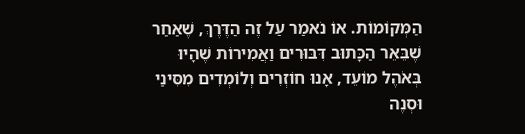הַמְּקוֹמוֹת. אוֹ נֹאמַר עַל זֶה הַדֶּרֶךְ, שֶׁאַחַר שֶׁבֵּאֵר הַכָּתוּב דִּבּוּרִים וַאֲמִירוֹת שֶׁהָיוּ בְּאֹהֶל מוֹעֵד, אָנוּ חוֹזְרִים וְלוֹמְדִים מִסִּינַי וּסְנֶה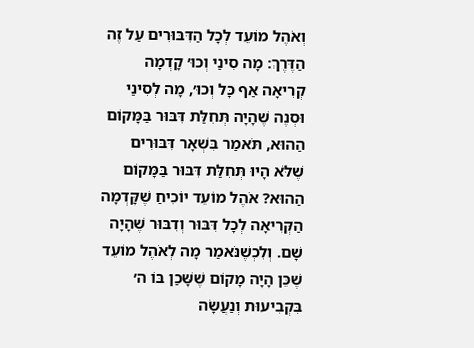וְאֹהֶל מוֹעֵד לְכָל הַדִּבּוּרִים עַל זֶה הַדֶּרֶךְ: מָה סִינַי וְכוּ׳ קָדְמָה קְרִיאָה אַף כָּל וְכוּ׳, מָה לְסִינַי וּסְנֶה שֶׁהָיָה תְּחִלַּת דִּבּוּר בַּמָּקוֹם הַהוּא, תֹּאמַר בִּשְׁאָר דִּבּוּרִים שֶׁלֹּא הָיוּ תְּחִלַּת דִּבּוּר בַּמָּקוֹם הַהוּא? אֹהֶל מוֹעֵד יוֹכִיחַ שֶׁקָּדְמָה הַקְּרִיאָה לְכָל דִּבּוּר וְדִבּוּר שֶׁהָיָה שָׁם. וְלִכְשֶׁנֹּאמַר מָה לְאֹהֶל מוֹעֵד שֶׁכֵּן הָיָה מָקוֹם שֶׁשָּׁכַן בּוֹ ה׳ בִּקְבִיעוּת וְנַעֲשָׂה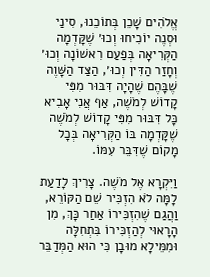אֱלֹהִים שָׁכֵן בְּתוֹכֵנוּ, סִינַי וּסְנֶה יוֹכִיחוּ וְכוּ׳ שֶׁקָּדְמָה הַקְּרִיאָה בְּפַעַם רִאשׁוֹנָה וְכוּ׳ וְחָזַר הַדִּין וְכוּ׳, הַצַּד הַשָּׁוֶה שֶׁבָּהֶם שֶׁהָיָה דִּבּוּר מִפִּי קָדוֹשׁ לְמֹשֶׁה, אַף אֲנִי אָבִיא כָּל דִּבּוּר מִפִּי קָדוֹשׁ לְמֹשֶׁה שֶׁקָּדְמָה בּוֹ הַקְּרִיאָה בְּכָל מָקוֹם שֶׁדִּבֵּר עִמּוֹ.

וַיִּקְרָא אֶל מֹשֶׁה. צָרִיךְ לָדַעַת לָמָּה לֹא הִזְכִּיר שֵׁם הַקּוֹרֵא, וַהֲגַם שֶׁהִזְכִּירוֹ אַחַר כָּךְ, מִן הָרָאוּי לְהַזְכִּירוֹ בִּתְחִלָּה וּמִמֵּילָא מוּבָן כִּי הוּא הַמְּדַבֵּר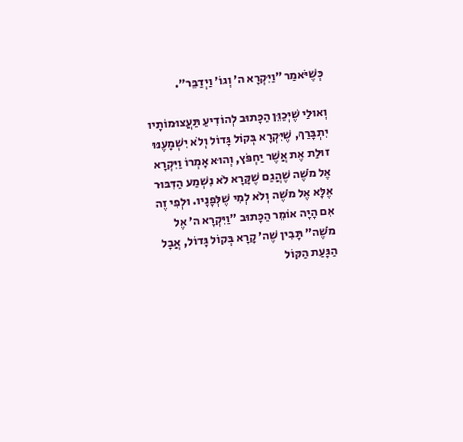כְּשֶׁיֹּאמַר ״וַיִּקְרָא ה׳ וְגוֹ׳ וַיְדַבֵּר״.

וְאוּלַי שֶׁיְּכַוֵּן הַכָּתוּב לְהוֹדִיעַ תַּעֲצוּמוֹתָיו יִתְבָּרַךְ, שֶׁיִּקְרָא בְּקוֹל גָּדוֹל וְלֹא יִשְׁמָעֶנּוּ זוּלַת אֶת אֲשֶׁר יַחְפֹּץ, וְהוּא אָמְרוֹ וַיִּקְרָא אֶל מֹשֶׁה שֶׁהֲגַם שֶׁקָּרָא לֹא נִשְׁמַע הַדִּבּוּר אֶלָּא אֶל מֹשֶׁה וְלֹא לְמִי שֶׁלְּפָנָיו. וּלְפִי זֶה אִם הָיָה אוֹמֵר הַכָּתוּב ״וַיִּקְרָא ה׳ אֶל מֹשֶׁה״ תָּבִין שֶׁה׳ קָרָא בְּקוֹל גָּדוֹל, אֲבָל הַגָּעַת הַקּוֹל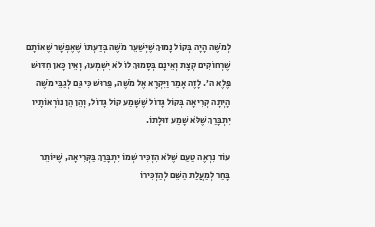לְמֹשֶׁה הָיָה בְּקוֹל נָמוּךְ שֶׁיְּשַׁעֵר מֹשֶׁה בְּדַעְתּוֹ שֶׁאֶפְשָׁר שֶׁאוֹתָם שֶׁרְחוֹקִים קְצָת וְאֵינָם בְּסָמוּךְ לוֹ לֹא יִשְׁמְעוּ, וְאֵין כָּאן חִדּוּשׁ פֶּלֶא ה׳. לָזֶה אָמַר וַיִּקְרָא אֶל מֹשֶׁה, פֵּרוּשׁ כִּי גַּם לְגַבֵּי מֹשֶׁה הָיְתָה קְרִיאָה בְּקוֹל גָּדוֹל שֶׁשָּׁמַע קוֹל גָּדוֹל, וְהֵן הֵן נוֹרְאוֹתָיו יִתְבָּרַךְ שֶׁלֹּא שָׁמַע זוּלָתוֹ.

עוֹד נִרְאֶה טַעַם שֶׁלֹּא הִזְכִּיר שְׁמוֹ יִתְבָּרַךְ בַּקְּרִיאָה, שֶׁיּוֹתֵר בָּחַר לְמַעֲלַת הַשֵּׁם לְהַזְכִּירוֹ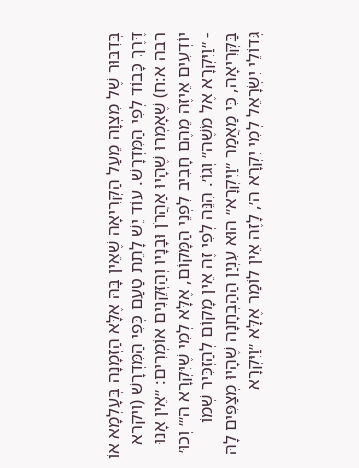בְּדִבּוּר שֶׁל מִצְוָה מֵעַל הַקְּרִיאָה שֶׁאֵין בָּהּ אֶלָּא הַזְמָנָה בְּעָלְמָא אוֹ דֶּרֶךְ כָּבוֹד לְפִי הַמִּדְרָשׁ. עוֹד יֵשׁ לָתֵת טַעַם כְּפִי הַמִּדְרָשׁ (ויקרא רבה א:ח) שֶׁאָמְרוּ שֶׁהָיוּ אַהֲרֹן וּבָנָיו וְהַזְּקֵנִים אוֹמְרִים: ״אֵין אָנוּ יוֹדְעִים אֵיזֶה מֵהֶם חָבִיב לִפְנֵי הַמָּקוֹם, אֶלָּא לְמִי שֶׁיִּקְרָא ה׳״ וְכוּ׳ - ״וַיִּקְרָא אֶל מֹשֶׁה״ וְגוֹ׳. הִנֵּה לְפִי זֶה אֵין מָקוֹם לְהַזְכִּיר שְׁמוֹ בַּקְּרִיאָה, כִּי מַאֲמַר ״וַיִּקְרָא״ הוּא עִנְיַן הַהַבְחָנָה שֶׁהָיוּ מְצַפִּים לָהּ גְּדוֹלֵי יִשְׂרָאֵל לְמִי יִקְרָא ה׳, לָזֶה אֵין לוֹמַר אֶלָּא ״וַיִּקְרָא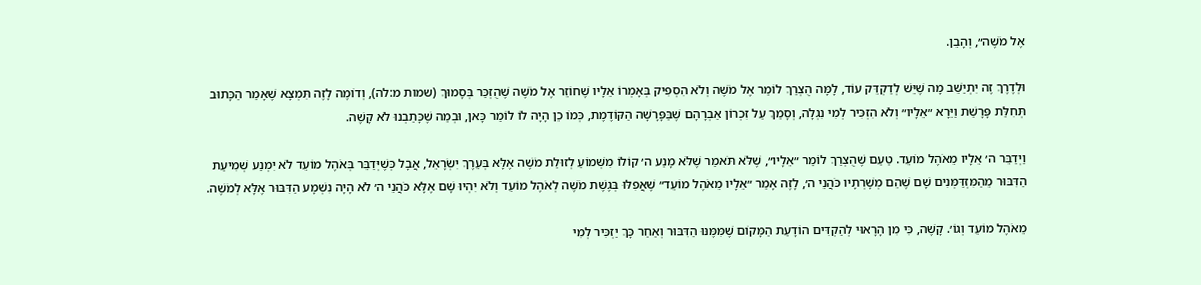אֶל מֹשֶׁה״, וְהָבֵן.

וּלְדֶרֶךְ זֶה יִתְיַשֵּׁב מָה שֶׁיֵּשׁ לְדַקְדֵּק עוֹד, לָמָּה הֻצְרַךְ לוֹמַר אֶל מֹשֶׁה וְלֹא הִסְפִּיק בְּאָמְרוֹ אֵלָיו שֶׁחוֹזֵר אֶל מֹשֶׁה שֶׁהֻזְכַּר בְּסָמוּךְ (שמות מ:לה), וְדוֹמֶה לָזֶה תִּמְצָא שֶׁאָמַר הַכָּתוּב תְּחִלַּת פָּרָשַׁת וַיֵּרָא ״אֵלָיו״ וְלֹא הִזְכִּיר לְמִי נִגְלָה, וְסָמַךְ עַל זִכְרוֹן אַבְרָהָם שֶׁבַּפָּרָשָׁה הַקּוֹדֶמֶת, כְּמוֹ כֵן הָיָה לוֹ לוֹמַר כָּאן, וּבְמַה שֶׁכָּתַבְנוּ לֹא קָשֶׁה.

וַיְדַבֵּר ה׳ אֵלָיו מֵאֹהֶל מוֹעֵד. טַעַם שֶׁהֻצְרַךְ לוֹמַר ״אֵלָיו״, שֶׁלֹּא תֹּאמַר שֶׁלֹּא מָנַע ה׳ קוֹלוֹ מִשְּׁמוֹעַ לְזוּלַת מֹשֶׁה אֶלָּא בְּעֵרֶךְ יִשְׂרָאֵל, אֲבָל כְּשֶׁיְּדַבֵּר בְּאֹהֶל מוֹעֵד לֹא יִמְנַע שְׁמִיעַת הַדִּבּוּר מֵהַמִּזְדַּמְּנִים שָׁם שֶׁהֵם מְשָׁרְתָיו כֹּהֲנֵי ה׳, לָזֶה אָמַר ״אֵלָיו מֵאֹהֶל מוֹעֵד״ שֶׁאֲפִלּוּ בְּגֶשֶׁת מֹשֶׁה לְאֹהֶל מוֹעֵד וְלֹא יִהְיוּ שָׁם אֶלָּא כֹּהֲנֵי ה׳ לֹא הָיָה נִשְׁמָע הַדִּבּוּר אֶלָּא לְמֹשֶׁה.

מֵאֹהֶל מוֹעֵד וְגוֹ׳. קָשֶׁה, כִּי מִן הָרָאוּי לְהַקְדִּים הוֹדָעַת הַמָּקוֹם שֶׁמִּמֶּנּוּ הַדִּבּוּר וְאַחַר כָּךְ יַזְכִּיר לְמִי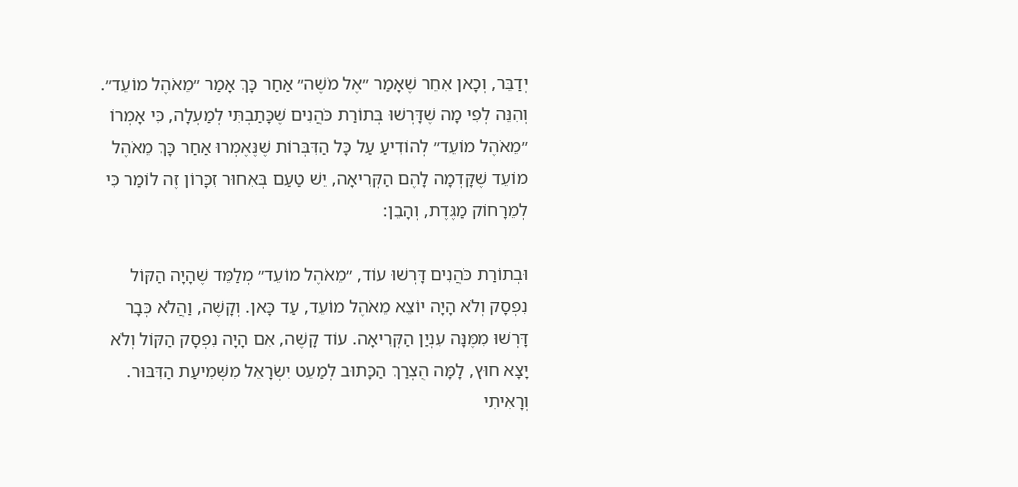יְדַבֵּר, וְכָאן אִחֵר שֶׁאָמַר ״אֶל מֹשֶׁה״ אַחַר כָּךְ אָמַר ״מֵאֹהֶל מוֹעֵד״. וְהִנֵּה לְפִי מָה שֶׁדָּרְשׁוּ בְּתוֹרַת כֹּהֲנִים שֶׁכָּתַבְתִּי לְמַעְלָה, כִּי אָמְרוֹ ״מֵאֹהֶל מוֹעֵד״ לְהוֹדִיעַ עַל כָּל הַדִּבְּרוֹת שֶׁנֶּאֶמְרוּ אַחַר כָּךְ מֵאֹהֶל מוֹעֵד שֶׁקָּדְמָה לָהֶם הַקְּרִיאָה, יֵשׁ טַעַם בְּאִחוּר זִכָּרוֹן זֶה לוֹמַר כִּי לְמֵרָחוֹק מַגֶּדֶת, וְהָבֵן:

וּבְתוֹרַת כֹּהֲנִים דָּרְשׁוּ עוֹד, ״מֵאֹהֶל מוֹעֵד״ מְלַמֵּד שֶׁהָיָה הַקּוֹל נִפְסָק וְלֹא הָיָה יוֹצֵא מֵאֹהֶל מוֹעֵד, עַד כָּאן. וְקָשֶׁה, וַהֲלֹא כְּבָר דָּרְשׁוּ מִמֶּנָּה עִנְיַן הַקְּרִיאָה. עוֹד קָשֶׁה, אִם הָיָה נִפְסָק הַקּוֹל וְלֹא יָצָא חוּץ, לָמָּה הֻצְרַךְ הַכָּתוּב לְמַעֵט יִשְׂרָאֵל מִשְּׁמִיעַת הַדִּבּוּר. וְרָאִיתִי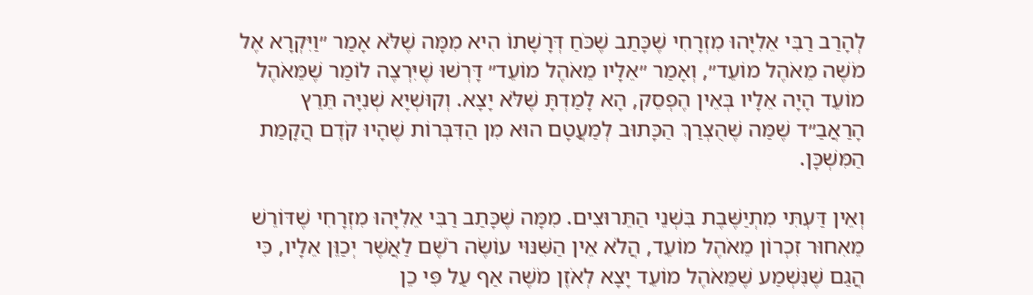לְהָרַב רַבִּי אֵלִיָּהוּ מִזְרָחִי שֶׁכָּתַב שֶׁכֹּחַ דְּרָשָׁתוֹ הִיא מִמָּה שֶׁלֹּא אָמַר ״וַיִּקְרָא אֶל מֹשֶׁה מֵאֹהֶל מוֹעֵד״, וְאָמַר ״אֵלָיו מֵאֹהֶל מוֹעֵד״ דָּרְשׁוּ שֶׁיִּרְצֶה לוֹמַר שֶׁמֵּאֹהֶל מוֹעֵד הָיָה אֵלָיו בְּאֵין הֶפְסֵק, הָא לָמַדְתָּ שֶׁלֹּא יָצָא. וְקוּשְׁיָא שְׁנִיָּה תֵּרֵץ הָרַאֲבַ״ד שֶׁמַּה שֶׁהֻצְרַךְ הַכָּתוּב לְמַעֲטָם הוּא מִן הַדִּבְּרוֹת שֶׁהָיוּ קֹדֶם הֲקָמַת הַמִּשְׁכָּן.

וְאֵין דַּעְתִּי מִתְיַשֶּׁבֶת בִּשְׁנֵי הַתֵּרוּצִים. מִמָּה שֶׁכָּתַב רַבִּי אֵלִיָּהוּ מִזְרָחִי שֶׁדּוֹרֵשׁ מֵאִחוּר זִכְרוֹן מֵאֹהֶל מוֹעֵד, הֲלֹא אֵין הַשִּׁנּוּי עוֹשֶׂה רֹשֶׁם לַאֲשֶׁר יְכַוֵּן אֵלָיו, כִּי הֲגַם שֶׁנִּשְׁמַע שֶׁמֵּאֹהֶל מוֹעֵד יָצָא לְאֹזֶן מֹשֶׁה אַף עַל פִּי כֵן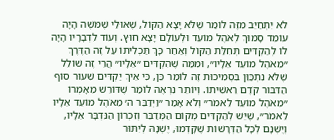לֹא יִתְחַיֵּב מִזֶּה לוֹמַר שֶׁלֹּא יָצָא הַקּוֹל, שֶׁאוּלַי שֶׁמֹּשֶׁה הָיָה עוֹמֵד סָמוּךְ לְאֹהֶל מוֹעֵד וּלְעוֹלָם יָצָא חוּץ. וְעוֹד לִדְבָרָיו הָיָה לוֹ לְהַקְדִּים תְּחִלַּת הַקּוֹל וְאַחַר כָּךְ תַּכְלִיתוֹ עַל זֶה הַדֶּרֶךְ ״מֵאֹהֶל מוֹעֵד אֵלָיו״, וּמִמַּה שֶׁהִקְדִּים ״אֵלָיו״ הֲרֵי זֶה שׁוֹלֵל שֶׁלֹּא נִתְכַּוֵּן בִּסְמִיכוּת זֶה לוֹמַר כֵּן, כִּי אֵיךְ יַקְדִּים שִׁעוּר סוֹף הַדִּבּוּר קֹדֶם רֵאשִׁיתוֹ. וְיוֹתֵר נִרְאֶה לוֹמַר שֶׁדּוֹרֵשׁ מֵאָמְרוֹ ״מֵאֹהֶל מוֹעֵד לֵאמֹר״ וְלֹא אָמַר ״וַיְדַבֵּר ה׳ מֵאֹהֶל מוֹעֵד אֵלָיו לֵאמֹר״, שֶׁיֵּשׁ לְהַקְדִּים מְקוֹם הַמְּדַבֵּר וְזִכְרוֹן הַנִּדְבָּר אֵלָיו, וְיֶשְׁנָם לְכָל הַדְּרָשׁוֹת שֶׁקָּדְמוּ, יֶשְׁנָהּ לְיִתּוּר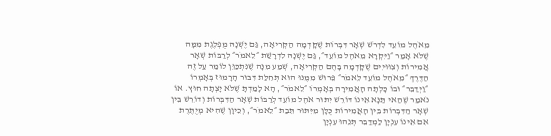מֵאֹהֶל מוֹעֵד לִדְרֹשׁ שְׁאָר דִּבְּרוֹת שֶׁקָּדְמָה הַקְּרִיאָה, גַּם יֶשְׁנָהּ מֻפְלֶגֶת מִמָּה שֶׁלֹּא אָמַר ״וַיִּקְרָא מֵאֹהֶל מוֹעֵד״, גַּם יֶשְׁנָהּ לִדְרָשַׁת ״לֵאמֹר״ לְרַבּוֹת שְׁאָר אֲמִירוֹת וְצִוּוּיִים שֶׁקָּדְמָה בָּהֶם הַקְּרִיאָה, שְׁמַע מִנָּה שֶׁנִּתְכַּוֵּן לוֹמַר עַל זֶה הַדֶּרֶךְ ״מֵאֹהֶל מוֹעֵד לֵאמֹר״ פֵּרוּשׁ מִמֶּנּוּ הוּא תְּחִלַּת דִּבּוּר הָרָמוּז בְּאָמְרוֹ ״וַיְדַבֵּר״ וּבוֹ כָּלְתָה הָאֲמִירָה בְּאָמְרוֹ ״לֵאמֹר״, הָא לָמַדְתָּ שֶׁלֹּא יָצְתָה חוּץ. אוֹ נֹאמַר שֶׁהַאי תַּנָּא אֵינוֹ דּוֹרֵשׁ יִתּוּר אֹהֶל מוֹעֵד לְרַבּוֹת שְׁאָר הַדִּבְּרוֹת וְדוֹרֵשׁ בֵּין שְׁאָר הַדִּבְּרוֹת בֵּין הָאֲמִירוֹת כֻּלָּן מִיִּתּוּר תֵּבַת ״לֵאמֹר״, וְכֵיוָן שֶׁהִיא מְיֻתֶּרֶת אִם אֵינוֹ עִנְיָן לַמְדַבֵּר תְּנֵהוּ עִנְיָן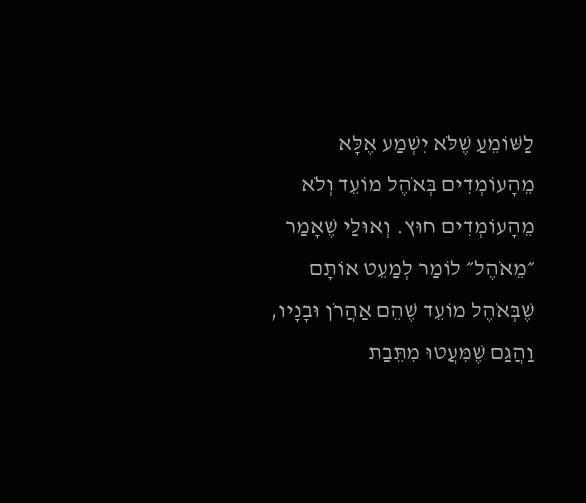לַשּׁוֹמֵעַ שֶׁלֹּא יִשְׁמַע אֶלָּא מֵהָעוֹמְדִים בְּאֹהֶל מוֹעֵד וְלֹא מֵהָעוֹמְדִים חוּץ. וְאוּלַי שֶׁאָמַר ״מֵאֹהֶל״ לוֹמַר לְמַעֵט אוֹתָם שֶׁבְּאֹהֶל מוֹעֵד שֶׁהֵם אַהֲרֹן וּבָנָיו, וַהֲגַם שֶׁמִּעֲטוּ מִתֵּבַת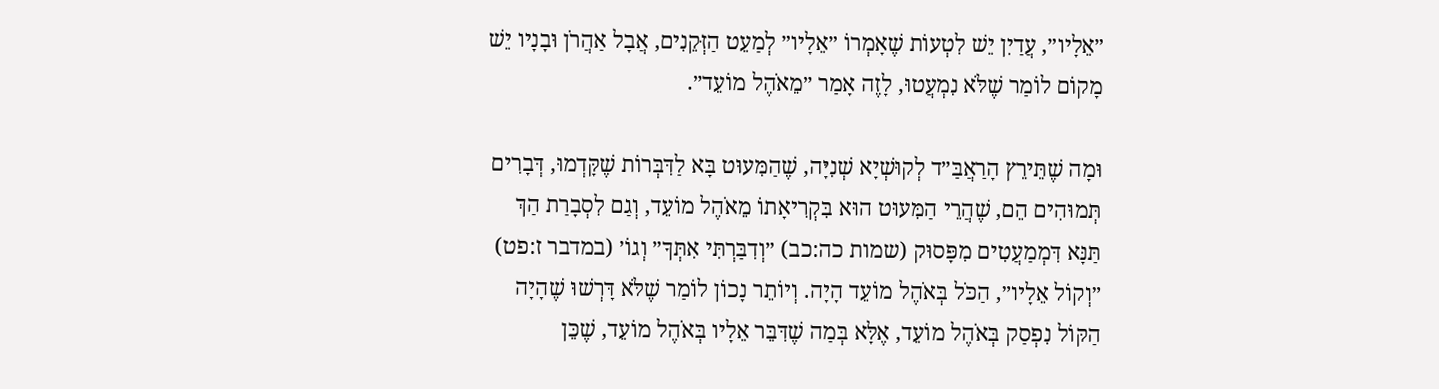״אֵלָיו״, עֲדַיִן יֵשׁ לִטְעוֹת שֶׁאָמְרוֹ ״אֵלָיו״ לְמַעֵט הַזְּקֵנִים, אֲבָל אַהֲרֹן וּבָנָיו יֵשׁ מָקוֹם לוֹמַר שֶׁלֹּא נִמְעֲטוּ, לָזֶה אָמַר ״מֵאֹהֶל מוֹעֵד״.

וּמָה שֶׁתֵּירֵץ הָרַאֲבַּ״ד לְקוּשְׁיָא שְׁנִיָּה, שֶׁהַמִּעוּט בָּא לַדִּבְּרוֹת שֶׁקָּדְמוּ, דְּבָרִים תְּמוּהִים הֵם, שֶׁהֲרֵי הַמִּעוּט הוּא בִּקְרִיאָתוֹ מֵאֹהֶל מוֹעֵד, וְגַם לִסְבָרַת הַךְ תַּנָּא דִּמְמַעֲטִים מִפָּסוּק (שמות כה:כב) ״וְדִבַּרְתִּי אִתְּךָ״ וְגוֹ׳ (במדבר ז:פט) ״וְקוֹל אֵלָיו״, הַכֹּל בְּאֹהֶל מוֹעֵד הָיָה. וְיוֹתֵר נָכוֹן לוֹמַר שֶׁלֹּא דָּרְשׁוּ שֶׁהָיָה הַקּוֹל נִפְסַק בְּאֹהֶל מוֹעֵד, אֶלָּא בְּמַה שֶׁדִּבֵּר אֵלָיו בְּאֹהֶל מוֹעֵד, שֶׁכֵּן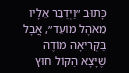כָּתוּב ״וַיְדַבֵּר אֵלָיו מֵאֹהֶל מוֹעֵד״, אֲבָל בַּקְּרִיאָה מוֹדֶה שֶׁיָּצָא הַקּוֹל חוּץ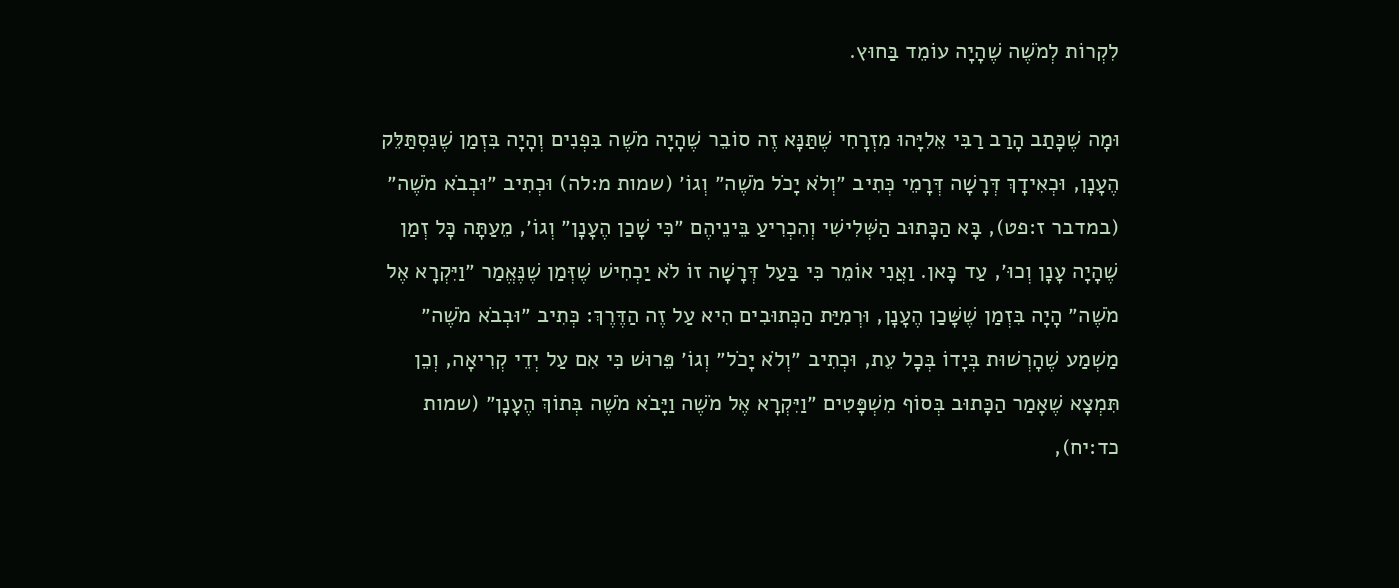לִקְרוֹת לְמֹשֶׁה שֶׁהָיָה עוֹמֵד בַּחוּץ.

וּמָה שֶׁכָּתַב הָרַב רַבִּי אֵלִיָּהוּ מִזְרָחִי שֶׁתַּנָּא זֶה סוֹבֵר שֶׁהָיָה מֹשֶׁה בִּפְנִים וְהָיָה בִּזְמַן שֶׁנִּסְתַּלֵּק הֶעָנָן, וּכְאִידָךְ דְּרָשָׁה דְּרָמֵי כְּתִיב ״וְלֹא יָכֹל מֹשֶׁה״ וְגוֹ׳ (שמות מ:לה) וּכְתִיב ״וּבְבֹא מֹשֶׁה״ (במדבר ז:פט), בָּא הַכָּתוּב הַשְּׁלִישִׁי וְהִכְרִיעַ בֵּינֵיהֶם ״כִּי שָׁכַן הֶעָנָן״ וְגוֹ׳, מֵעַתָּה כָּל זְמַן שֶׁהָיָה עָנָן וְכוּ׳, עַד כָּאן. וַאֲנִי אוֹמֵר כִּי בַּעַל דְּרָשָׁה זוֹ לֹא יַכְחִישׁ שֶׁזְּמַן שֶׁנֶּאֱמַר ״וַיִּקְרָא אֶל מֹשֶׁה״ הָיָה בִּזְמַן שֶׁשָּׁכַן הֶעָנָן, וּרְמִיַּת הַכְּתוּבִים הִיא עַל זֶה הַדֶּרֶךְ: כְּתִיב ״וּבְבֹא מֹשֶׁה״ מַשְׁמַע שֶׁהָרְשׁוּת בְּיָדוֹ בְּכָל עֵת, וּכְתִיב ״וְלֹא יָכֹל״ וְגוֹ׳ פֵּרוּשׁ כִּי אִם עַל יְדֵי קְרִיאָה, וְכֵן תִּמְצָא שֶׁאָמַר הַכָּתוּב בְּסוֹף מִשְׁפָּטִים ״וַיִּקְרָא אֶל מֹשֶׁה וַיָּבֹא מֹשֶׁה בְּתוֹךְ הֶעָנָן״ (שמות כד:יח),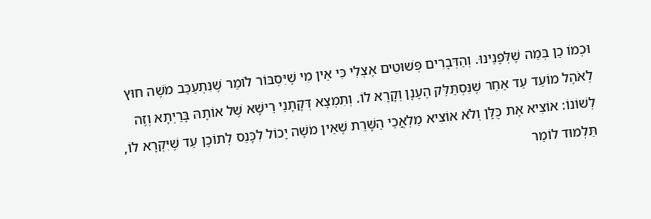וּכְמוֹ כֵן בְּמַה שֶׁלְּפָנֵינוּ. וְהַדְּבָרִים פְּשׁוּטִים אֶצְלִי כִּי אֵין מִי שֶׁיִּסְבּוֹר לוֹמַר שֶׁנִּתְעַכֵּב מֹשֶׁה חוּץ לְאֹהֶל מוֹעֵד עַד אַחַר שֶׁנִּסְתַּלֵּק הֶעָנָן וְקָרָא לוֹ. וְתִמְצָא דְּקָתָנֵי רֵישָׁא שֶׁל אוֹתָהּ בָּרַיְתָא וְזֶה לְשׁוֹנוֹ: אוֹצִיא אֶת כֻּלָּן וְלֹא אוֹצִיא מַלְאֲכֵי הַשָּׁרֵת שֶׁאֵין מֹשֶׁה יָכוֹל לִכָּנֵס לְתוֹכָן עַד שֶׁיִּקְרָא לוֹ, תַּלְמוּד לוֹמַר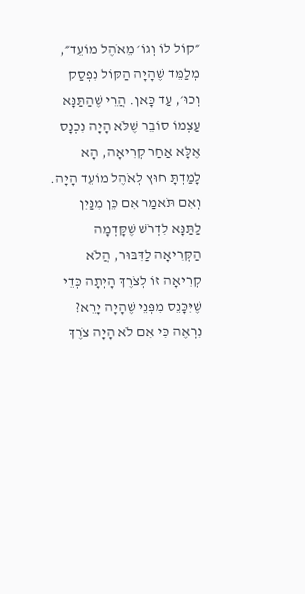״קוֹל לוֹ וְגוֹ׳ מֵאֹהֶל מוֹעֵד״, מְלַמֵּד שֶׁהָיָה הַקּוֹל נִפְסַק וְכוּ׳, עַד כָּאן. הֲרֵי שֶׁהַתַּנָּא עַצְמוֹ סוֹבֵר שֶׁלֹּא הָיָה נִכְנָס אֶלָּא אַחַר קְרִיאָה, הָא לָמַדְתָּ חוּץ לְאֹהֶל מוֹעֵד הָיָה. וְאִם תֹּאמַר אִם כֵּן מִנַּיִן לַתַּנָּא לִדְרֹשׁ שֶׁקָּדְמָה הַקְּרִיאָה לַדִּבּוּר, הֲלֹא קְרִיאָה זוֹ לְצֹרֶךְ הָיְתָה כְּדֵי שֶׁיִּכָּנֵס מִפְּנֵי שֶׁהָיָה יָרֵא? נִרְאֶה כִּי אִם לֹא הָיָה צֹרֶךְ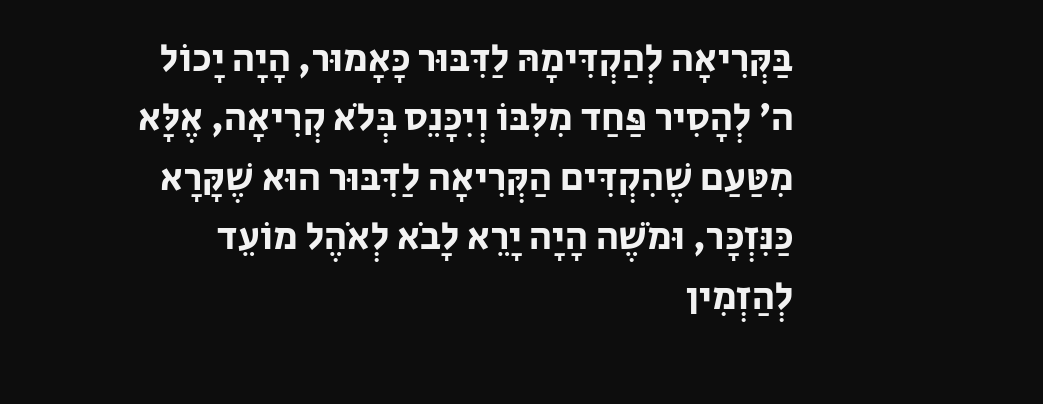בַּקְּרִיאָה לְהַקְדִּימָהּ לַדִּבּוּר כָּאָמוּר, הָיָה יָכוֹל ה׳ לְהָסִיר פַּחַד מִלִּבּוֹ וְיִכָּנֵס בְּלֹא קְרִיאָה, אֶלָּא מִטַּעַם שֶׁהִקְדִּים הַקְּרִיאָה לַדִּבּוּר הוּא שֶׁקָּרָא כַּנִּזְכָּר, וּמֹשֶׁה הָיָה יָרֵא לָבֹא לְאֹהֶל מוֹעֵד לְהַזְמִין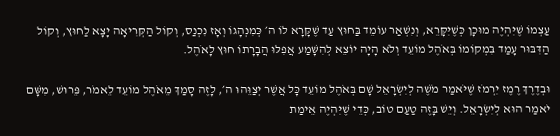עַצְמוֹ שֶׁיִּהְיֶה מוּכָן כְּשֶׁיִּקָּרֵא, וְנִשְׁאַר עוֹמֵד בַּחוּץ עַד שֶׁקָּרָא לוֹ ה׳ כְּמִנְהָגוֹ וְאָז נִכְנַס, וְקוֹל הַקְּרִיאָה יָצָא לַחוּץ, וְקוֹל הַדִּבּוּר עָמַד בִּמְקוֹמוֹ בְּאֹהֶל מוֹעֵד וְלֹא הָיָה יוֹצֵא לְהִשָּׁמַע אֲפִלּוּ הֲבָרָתוֹ חוּץ לָאֹהֶל.

וּבְדֶרֶךְ רֶמֶז יִרְמֹז שֶׁיֹּאמַר מֹשֶׁה לְיִשְׂרָאֵל שָׁם בְּאֹהֶל מוֹעֵד כָּל אֲשֶׁר יְצַוֵּהוּ ה׳, לָזֶה סָמַךְ מֵאֹהֶל מוֹעֵד לֵאמֹר, פֵּרוּשׁ, מִשָּׁם יֹאמַר הוּא לְיִשְׂרָאֵל. וְיֵשׁ בָּזֶה טַעַם טוֹב, כְּדֵי שֶׁיִּהְיֶה אֵימַת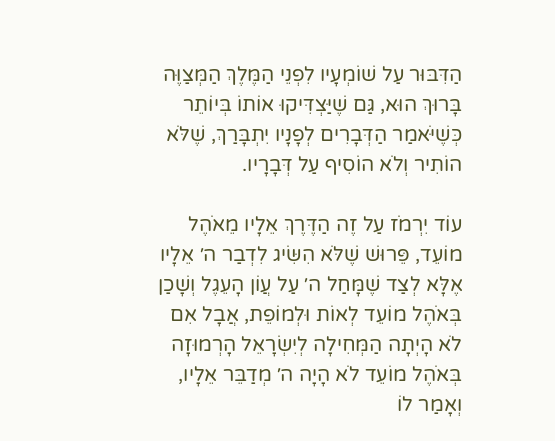הַדִּבּוּר עַל שׁוֹמְעָיו לִפְנֵי הַמֶּלֶךְ הַמְּצַוֶּה בָּרוּךְ הוּא, גַּם שֶׁיַּצְדִּיקוּ אוֹתוֹ בְּיוֹתֵר כְּשֶׁיֹּאמַר הַדְּבָרִים לְפָנָיו יִתְבָּרַךְ, שֶׁלֹּא הוֹתִיר וְלֹא הוֹסִיף עַל דְּבָרָיו.

עוֹד יִרְמֹז עַל זֶה הַדֶּרֶךְ אֵלָיו מֵאֹהֶל מוֹעֵד, פֵּרוּשׁ שֶׁלֹּא הִשִּׂיג לִדְבַר ה׳ אֵלָיו אֶלָּא לְצַד שֶׁמָּחַל ה׳ עַל עֲוֹן הָעֵגֶל וְשָׁכַן בְּאֹהֶל מוֹעֵד לְאוֹת וּלְמוֹפֵת, אֲבָל אִם לֹא הָיְתָה הַמְּחִילָה לְיִשְׂרָאֵל הָרְמוּזָה בְּאֹהֶל מוֹעֵד לֹא הָיָה ה׳ מְדַבֵּר אֵלָיו, וְאָמַר לוֹ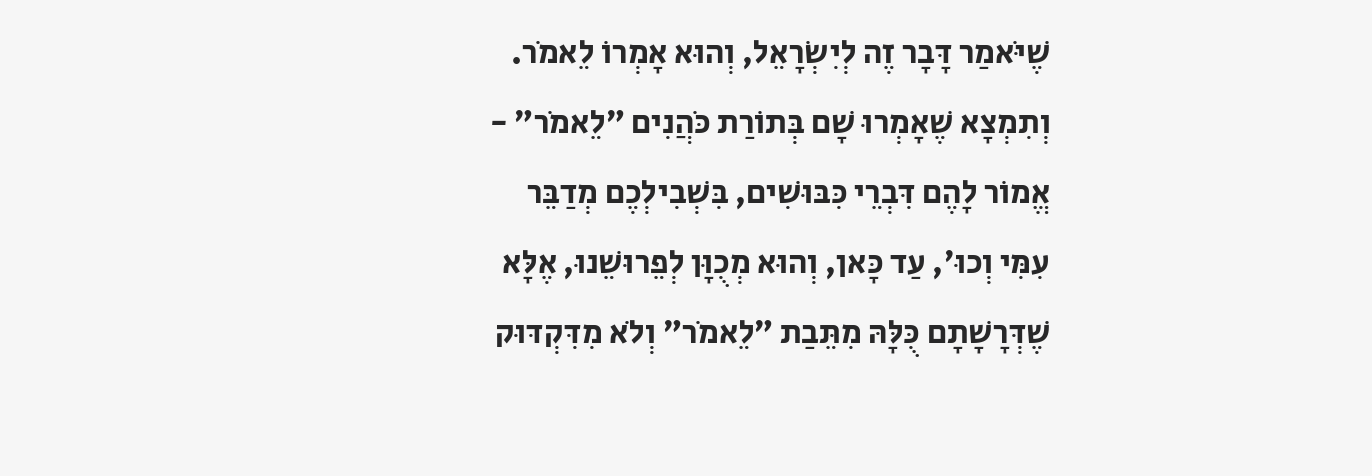שֶׁיֹּאמַר דָּבָר זֶה לְיִשְׂרָאֵל, וְהוּא אָמְרוֹ לֵאמֹר. וְתִמְצָא שֶׁאָמְרוּ שָׁם בְּתוֹרַת כֹּהֲנִים ״לֵאמֹר״ - אֱמוֹר לָהֶם דִּבְרֵי כִּבּוּשִׁים, בִּשְׁבִילְכֶם מְדַבֵּר עִמִּי וְכוּ׳, עַד כָּאן, וְהוּא מְכֻוָּן לְפֵרוּשֵׁנוּ, אֶלָּא שֶׁדְּרָשָׁתָם כֻּלָּהּ מִתֵּבַת ״לֵאמֹר״ וְלֹא מִדִּקְדּוּק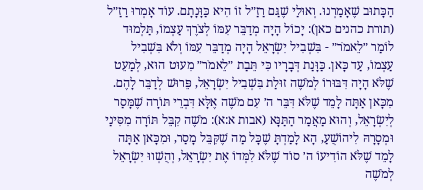הַכָּתוּב שֶׁאָמַרְנוּ. וְאוּלַי שֶׁגַּם רַזַ״ל זוֹ הִיא כַּוָּנָתָם. עוֹד אָמְרוּ רַזַ״ל (תורת כהנים כאן): יָכוֹל הָיָה מְדַבֵּר עִמּוֹ לְצֹרֶךְ עַצְמוֹ, תַּלְמוּד לוֹמַר ״לֵאמֹר״ - בִּשְׁבִיל יִשְׂרָאֵל הָיָה מְדַבֵּר עִמּוֹ וְלֹא בִּשְׁבִיל עַצְמוֹ, עַד כָּאן. כַּוָּנַת דְּבָרָיו כִּי תֵּבַת ״לֵאמֹר״ מִעוּט הוּא, לְמַעֵט שֶׁלֹּא הָיָה דִּבּוּרוֹ לְמֹשֶׁה זוּלַת בִּשְׁבִיל יִשְׂרָאֵל, פֵּרוּשׁ לְדַבֵּר לָהֶם. מִכָּאן אַתָּה לָמֵד שֶׁלֹּא דִּבֵּר ה׳ עִם מֹשֶׁה אֶלָּא דִּבְרֵי תּוֹרָה שֶׁמָּסַר לְיִשְׂרָאֵל, וְהוּא מַאֲמַר הַתַּנָּא (אבות א:א): מֹשֶׁה קִבֵּל תּוֹרָה מִסִּינַי וּמְסָרָהּ לִיהוֹשֻׁעַ, הָא לָמַדְתָּ שֶׁכָּל מַה שֶׁקִּבֵּל מָסַר, וּמִכָּאן אַתָּה לָמֵד שֶׁלֹּא הוֹדִיעוֹ ה׳ סוֹד שֶׁלֹּא לִמְּדוֹ אֶת יִשְׂרָאֵל, וְהֻשְׁווּ יִשְׂרָאֵל לְמֹשֶׁה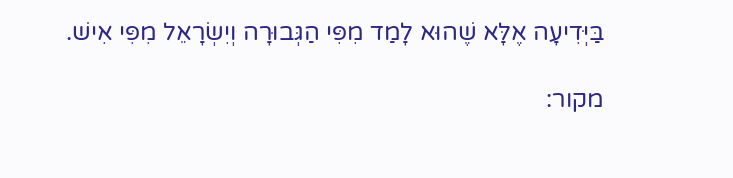בַּיְּדִיעָה אֶלָּא שֶׁהוּא לָמַד מִפִּי הַגְּבוּרָה וְיִשְׂרָאֵל מִפִּי אִישׁ.

מקור: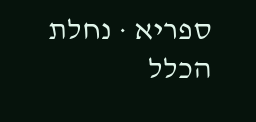ספריא · נחלת הכלל